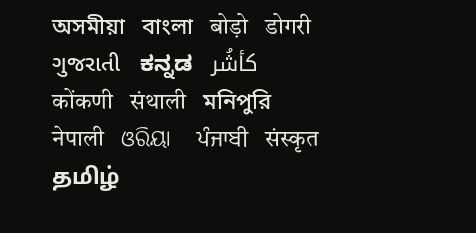অসমীয়া   বাংলা   बोड़ो   डोगरी   ગુજરાતી   ಕನ್ನಡ   كأشُر   कोंकणी   संथाली   মনিপুরি   नेपाली   ଓରିୟା   ਪੰਜਾਬੀ   संस्कृत   தமிழ்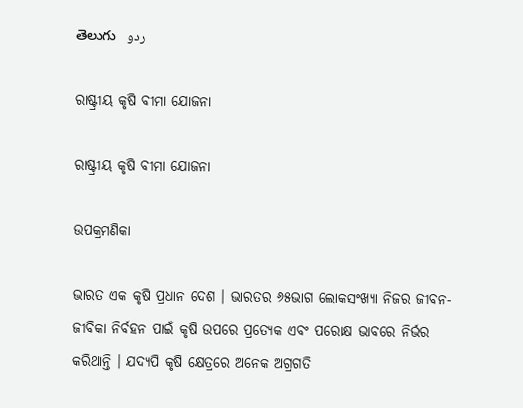తెలుగు   ردو

ରାଷ୍ଟ୍ରୀୟ କୃଷି ବୀମା ଯୋଜନା

ରାଷ୍ଟ୍ରୀୟ କୃଷି ବୀମା ଯୋଜନା

ଉପକ୍ରମଣିକା

ଭାରତ ଏକ କୃଷି ପ୍ରଧାନ ଦେଶ । ଭାରତର ୬୫ଭାଗ ଲୋକସଂଖ୍ୟା ନିଜର ଜୀବନ- ଜୀବିକା ନିର୍ବହନ ପାଇଁ କୃଷି ଉପରେ ପ୍ରତ୍ୟେକ ଏବଂ ପରୋକ୍ଷ ଭାବରେ ନିର୍ଭର କରିଥାନ୍ତି । ଯଦ୍ୟପି କୃଷି କ୍ଷେତ୍ରରେ ଅନେକ ଅଗ୍ରଗତି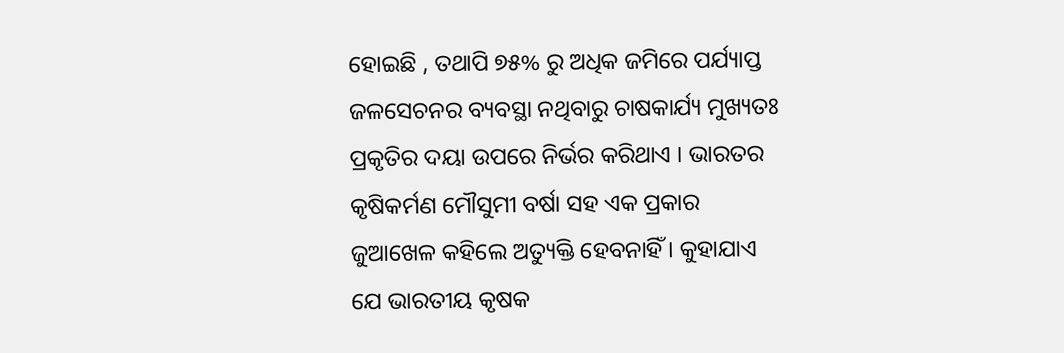ହୋଇଛି , ତଥାପି ୭୫% ରୁ ଅଧିକ ଜମିରେ ପର୍ଯ୍ୟାପ୍ତ ଜଳସେଚନର ବ୍ୟବସ୍ଥା ନଥିବାରୁ ଚାଷକାର୍ଯ୍ୟ ମୁଖ୍ୟତଃ ପ୍ରକୃତିର ଦୟା ଉପରେ ନିର୍ଭର କରିଥାଏ । ଭାରତର କୃଷିକର୍ମଣ ମୌସୁମୀ ବର୍ଷା ସହ ଏକ ପ୍ରକାର ଜୁଆଖେଳ କହିଲେ ଅତ୍ୟୁକ୍ତି ହେବନାହିଁ । କୁହାଯାଏ ଯେ ଭାରତୀୟ କୃଷକ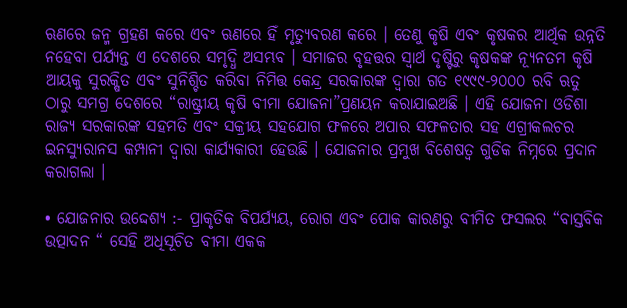ଋଣରେ ଜନ୍ମ ଗ୍ରହଣ କରେ ଏବଂ ଋଣରେ ହିଁ ମୃତ୍ୟୁବରଣ କରେ । ତେଣୁ କୃଷି ଏବଂ କୃଷକର ଆର୍ଥିକ ଉନ୍ନତି ନହେବା ପର୍ଯ୍ୟନ୍ତ ଏ ଦେଶରେ ସମୃଦ୍ଧି ଅସମ୍ଭବ । ସମାଜର ବୃହତ୍ତର ସ୍ଵାର୍ଥ ଦୃଷ୍ଟିରୁ କୃଷକଙ୍କ ନ୍ୟୂନତମ କୃଷି ଆୟକୁ ସୁରକ୍ଷିତ ଏବଂ ସୁନିଶ୍ଚିତ କରିବା ନିମିତ୍ତ କେନ୍ଦ୍ର ସରକାରଙ୍କ ଦ୍ଵାରା ଗତ ୧୯୯୯-୨୦୦୦ ରବି ଋତୁ ଠାରୁ ସମଗ୍ର ଦେଶରେ “ରାଷ୍ଟ୍ରୀୟ କୃଷି ବୀମା ଯୋଜନା”ପ୍ରଣୟନ କରାଯାଇଅଛି । ଏହି ଯୋଜନା ଓଡିଶା ରାଜ୍ୟ ସରକାରଙ୍କ ସହମତି ଏବଂ ସକ୍ରୀୟ ସହଯୋଗ ଫଳରେ ଅପାର ସଫଳତାର ସହ ଏଗ୍ରୀକଲଚର ଇନସ୍ୟୁରାନସ କମ୍ପାନୀ ଦ୍ଵାରା କାର୍ଯ୍ୟକାରୀ ହେଉଛି । ଯୋଜନାର ପ୍ରମୁଖ ବିଶେଷତ୍ଵ ଗୁଡିକ ନିମ୍ନରେ ପ୍ରଦାନ କରାଗଲା ।

• ଯୋଜନାର ଉଦ୍ଦେଶ୍ୟ :- ପ୍ରାକୃତିକ ବିପର୍ଯ୍ୟୟ, ରୋଗ ଏବଂ ପୋକ କାରଣରୁ ବୀମିତ ଫସଲର “ବାସ୍ତବିକ ଉତ୍ପାଦନ “ ସେହି ଅଧିସୂଚିତ ବୀମା ଏକକ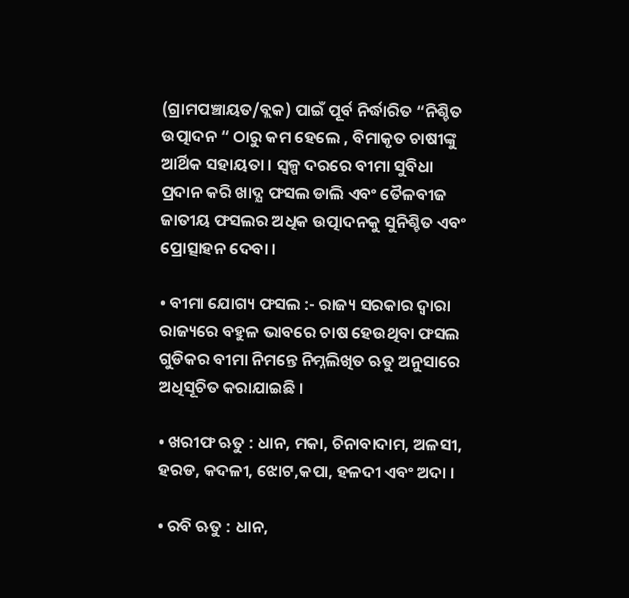(ଗ୍ରାମପଞ୍ଚାୟତ/ବ୍ଲକ) ପାଇଁ ପୂର୍ବ ନିର୍ଦ୍ଧାରିତ “ନିଶ୍ଚିତ ଉତ୍ପାଦନ “ ଠାରୁ କମ ହେଲେ , ବିମାକୃତ ଚାଷୀଙ୍କୁ ଆର୍ଥିକ ସହାୟତା । ସ୍ୱଳ୍ପ ଦରରେ ବୀମା ସୁବିଧା ପ୍ରଦାନ କରି ଖାଦ୍ଯ ଫସଲ ଡାଲି ଏବଂ ତୈଳବୀଜ ଜାତୀୟ ଫସଲର ଅଧିକ ଉତ୍ପାଦନକୁ ସୁନିଶ୍ଚିତ ଏବଂ ପ୍ରୋତ୍ସାହନ ଦେବା ।

• ବୀମା ଯୋଗ୍ୟ ଫସଲ :- ରାଜ୍ୟ ସରକାର ଦ୍ଵାରା ରାଜ୍ୟରେ ବହୁଳ ଭାବରେ ଚାଷ ହେଉଥିବା ଫସଲ ଗୁଡିକର ବୀମା ନିମନ୍ତେ ନିମ୍ନଲିଖିତ ଋତୁ ଅନୁସାରେ ଅଧିସୂଚିତ କରାଯାଇଛି ।

• ଖରୀଫ ଋତୁ : ଧାନ, ମକା, ଚିନାବାଦାମ, ଅଳସୀ, ହରଡ, କଦଳୀ, ଝୋଟ,କପା, ହଳଦୀ ଏବଂ ଅଦା ।

• ରବି ଋତୁ : ଧାନ,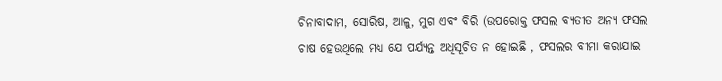ଚିନାବାଦାମ, ସୋରିଷ, ଆଳୁ, ମୁଗ ଏବଂ ବିରି (ଉପରୋକ୍ତ ଫସଲ ବ୍ୟତୀତ ଅନ୍ୟ ଫସଲ ଚାଷ ହେଉଥିଲେ ମଧ୍ୟ ଯେ ପର୍ଯ୍ୟନ୍ତ ଅଧିସୂଚିତ ନ ହୋଇଛି , ଫସଲର ବୀମା କରାଯାଇ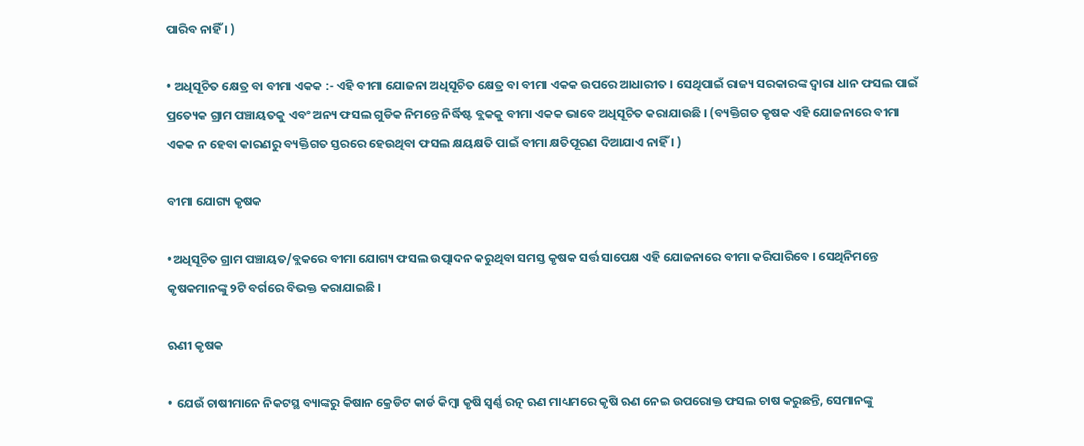ପାରିବ ନାହିଁ । )

• ଅଧିସୂଚିତ କ୍ଷେତ୍ର ବା ବୀମା ଏକକ :- ଏହି ବୀମା ଯୋଜନା ଅଧିସୂଚିତ କ୍ଷେତ୍ର ବା ବୀମା ଏକକ ଉପରେ ଆଧାରୀତ । ସେଥିପାଇଁ ରାଜ୍ୟ ସରକାରଙ୍କ ଦ୍ଵାରା ଧାନ ଫସଲ ପାଇଁ ପ୍ରତ୍ୟେକ ଗ୍ରାମ ପଞ୍ଚାୟତକୁ ଏବଂ ଅନ୍ୟ ଫସଲ ଗୁଡିକ ନିମନ୍ତେ ନିର୍ଦ୍ଧିଷ୍ଟ ବ୍ଲକକୁ ବୀମା ଏକକ ଭାବେ ଅଧିସୂଚିତ କରାଯାଉଛି । (ବ୍ୟକ୍ତିଗତ କୃଷକ ଏହି ଯୋଜନାରେ ବୀମା ଏକକ ନ ହେବା କାରଣରୁ ବ୍ୟକ୍ତିଗତ ସ୍ତରରେ ହେଉଥିବା ଫସଲ କ୍ଷୟକ୍ଷତି ପାଇଁ ବୀମା କ୍ଷତିପୂରଣ ଦିଆଯାଏ ନାହିଁ । )

ବୀମା ଯୋଗ୍ୟ କୃଷକ

•ଅଧିସୂଚିତ ଗ୍ରାମ ପଞ୍ଚାୟତ/ବ୍ଲକରେ ବୀମା ଯୋଗ୍ୟ ଫସଲ ଉତ୍ପାଦନ କରୁଥିବା ସମସ୍ତ କୃଷକ ସର୍ତ୍ତ ସାପେକ୍ଷ ଏହି ଯୋଜନାରେ ବୀମା କରିପାରିବେ । ସେଥିନିମନ୍ତେ କୃଷକମାନଙ୍କୁ ୨ଟି ବର୍ଗରେ ବିଭକ୍ତ କରାଯାଇଛି ।

ଋଣୀ କୃଷକ

• ଯେଉଁ ଚାଷୀମାନେ ନିକଟସ୍ଥ ବ୍ୟାଙ୍କରୁ କିଷାନ କ୍ରେଡିଟ କାର୍ଡ କିମ୍ବା କୃଷି ସ୍ଵର୍ଣ୍ଣ ରତ୍ନ ଋଣ ମାଧ୍ୟମରେ କୃଷି ଋଣ ନେଇ ଉପରୋକ୍ତ ଫସଲ ଚାଷ କରୁଛନ୍ତି, ସେମାନଙ୍କୁ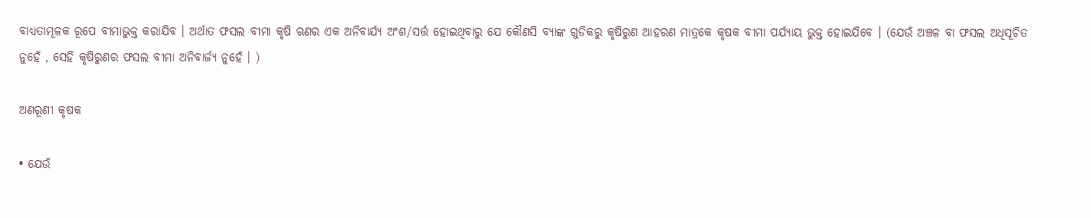ବାଧ୍ୟତାମୂଳକ ରୂପେ ବୀମାଭୁକ୍ତ କରାଯିବ । ଅର୍ଥାତ ଫସଲ ବୀମା କୃଷି ଋଣର ଏକ ଅନିବାର୍ଯ୍ୟ ଅଂଶ/ସର୍ତ୍ତ ହୋଇଥିବାରୁ ଯେ କୌଣସି ବ୍ୟାଙ୍କ ଗୁଡିକରୁ କୃଷିରୁଣ ଆହରଣ ମାତ୍ରକେ କୃଷକ ବୀମା ପର୍ଯ୍ୟାୟ ଭୁକ୍ତ ହୋଇଯିବେ । (ଯେଉଁ ଅଞ୍ଚଳ ବା ଫସଲ ଅଧିସୂଚିତ ନୁହେଁ , ସେହି କୃଷିରୁଣର ଫସଲ ବୀମା ଅନିବାର୍ଜ୍ୟ ନୁହେଁ । )

ଅଣରୂଣୀ କୃଷକ

• ଯେଉଁ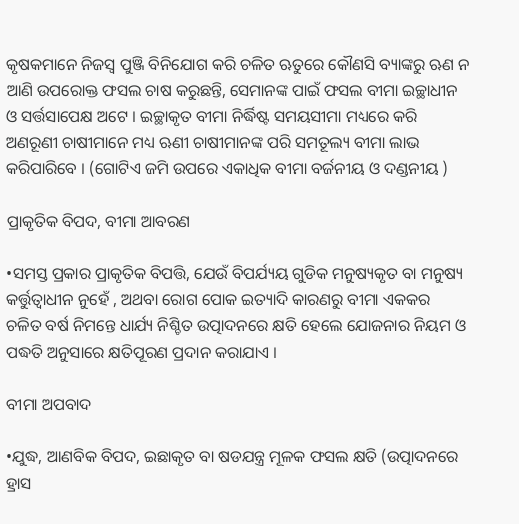କୃଷକମାନେ ନିଜସ୍ଵ ପୁଞ୍ଜି ବିନିଯୋଗ କରି ଚଳିତ ଋତୁରେ କୌଣସି ବ୍ୟାଙ୍କରୁ ଋଣ ନ ଆଣି ଉପରୋକ୍ତ ଫସଲ ଚାଷ କରୁଛନ୍ତି, ସେମାନଙ୍କ ପାଇଁ ଫସଲ ବୀମା ଇଚ୍ଛାଧୀନ ଓ ସର୍ତ୍ତସାପେକ୍ଷ ଅଟେ । ଇଚ୍ଛାକୃତ ବୀମା ନିର୍ଦ୍ଧିଷ୍ଟ ସମୟସୀମା ମଧ୍ୟରେ କରି ଅଣରୂଣୀ ଚାଷୀମାନେ ମଧ୍ୟ ଋଣୀ ଚାଷୀମାନଙ୍କ ପରି ସମତୂଲ୍ୟ ବୀମା ଲାଭ କରିପାରିବେ । (ଗୋଟିଏ ଜମି ଉପରେ ଏକାଧିକ ବୀମା ବର୍ଜନୀୟ ଓ ଦଣ୍ଡନୀୟ )

ପ୍ରାକୃତିକ ବିପଦ, ବୀମା ଆବରଣ

•ସମସ୍ତ ପ୍ରକାର ପ୍ରାକୃତିକ ବିପତ୍ତି, ଯେଉଁ ବିପର୍ଯ୍ୟୟ ଗୁଡିକ ମନୁଷ୍ୟକୃତ ବା ମନୁଷ୍ୟ କର୍ତ୍ତୁତ୍ଵାଧୀନ ନୁହେଁ , ଅଥବା ରୋଗ ପୋକ ଇତ୍ୟାଦି କାରଣରୁ ବୀମା ଏକକର ଚଳିତ ବର୍ଷ ନିମନ୍ତେ ଧାର୍ଯ୍ୟ ନିଶ୍ଚିତ ଉତ୍ପାଦନରେ କ୍ଷତି ହେଲେ ଯୋଜନାର ନିୟମ ଓ ପଦ୍ଧତି ଅନୁସାରେ କ୍ଷତିପୂରଣ ପ୍ରଦାନ କରାଯାଏ ।

ବୀମା ଅପବାଦ

•ଯୁଦ୍ଧ, ଆଣବିକ ବିପଦ, ଇଛାକୃତ ବା ଷଡଯନ୍ତ୍ର ମୂଳକ ଫସଲ କ୍ଷତି (ଉତ୍ପାଦନରେ ହ୍ରାସ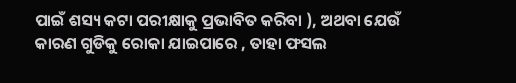ପାଇଁ ଶସ୍ୟ କଟା ପରୀକ୍ଷାକୁ ପ୍ରଭାବିତ କରିବା ), ଅଥବା ଯେଉଁ କାରଣ ଗୁଡିକୁ ରୋକା ଯାଇପାରେ , ତାହା ଫସଲ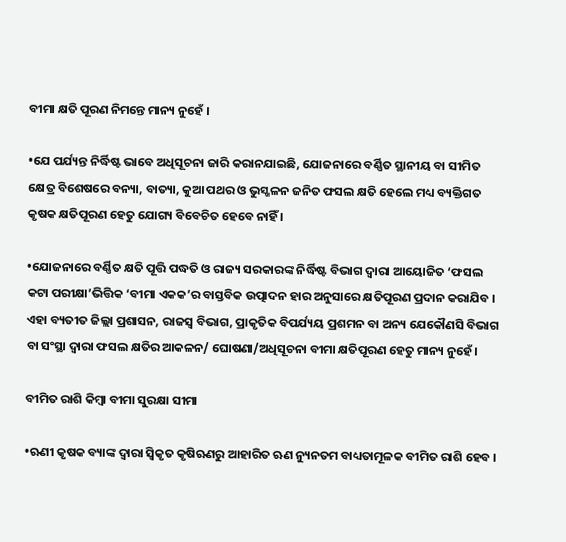ବୀମା କ୍ଷତି ପୂରଣ ନିମନ୍ତେ ମାନ୍ୟ ନୁହେଁ ।

•ଯେ ପର୍ଯ୍ୟନ୍ତ ନିର୍ଦ୍ଧିଷ୍ଟ ଭାବେ ଅଧିସୂଚନା ଜାରି କରାନଯାଇଛି, ଯୋଜନାରେ ବର୍ଣ୍ଣିତ ସ୍ଥାନୀୟ ବା ସୀମିତ କ୍ଷେତ୍ର ବିଶେଷରେ ବନ୍ୟା, ବାତ୍ୟା, କୁଆ ପଥର ଓ ଭୁସ୍ଖଳନ ଜନିତ ଫସଲ କ୍ଷତି ହେଲେ ମଧ୍ୟ ବ୍ୟକ୍ତିଗତ କୃଷକ କ୍ଷତିପୂରଣ ହେତୁ ଯୋଗ୍ୟ ବିବେଚିତ ହେବେ ନାହିଁ ।

•ଯୋଜନାରେ ବର୍ଣ୍ଣିତ କ୍ଷତି ପୂତ୍ତି ପଦ୍ଧତି ଓ ରାଜ୍ୟ ସରକାରଙ୍କ ନିର୍ଦ୍ଧିଷ୍ଟ ବିଭାଗ ଦ୍ଵାରା ଆୟୋଜିତ ‘ଫସଲ କଟା ପରୀକ୍ଷା’ଭିତ୍ତିକ ‘ବୀମା ଏକକ’ର ବାସ୍ତବିକ ଉତ୍ପାଦନ ହାର ଅନୁସାରେ କ୍ଷତିପୂରଣ ପ୍ରଦାନ କରାଯିବ । ଏହା ବ୍ୟତୀତ ଜିଲ୍ଲା ପ୍ରଶାସନ, ରାଜସ୍ୱ ବିଭାଗ, ପ୍ରାକୃତିକ ବିପର୍ଯ୍ୟୟ ପ୍ରଶମନ ବା ଅନ୍ୟ ଯେକୌଣସି ବିଭାଗ ବା ସଂସ୍ଥା ଦ୍ଵାରା ଫସଲ କ୍ଷତିର ଆକଳନ/ ଘୋଷଣା/ଅଧିସୂଚନା ବୀମା କ୍ଷତିପୂରଣ ହେତୁ ମାନ୍ୟ ନୁହେଁ ।

ବୀମିତ ରାଶି କିମ୍ବା ବୀମା ସୁରକ୍ଷା ସୀମା

•ଋଣୀ କୃଷକ ବ୍ୟାଙ୍କ ଦ୍ଵାରା ସ୍ଵିକୃତ କୃଷିଋଣରୁ ଆହାରିତ ଋଣ ନ୍ୟୁନତମ ବାଧ୍ୟତାମୂଳକ ବୀମିତ ରାଶି ହେବ ।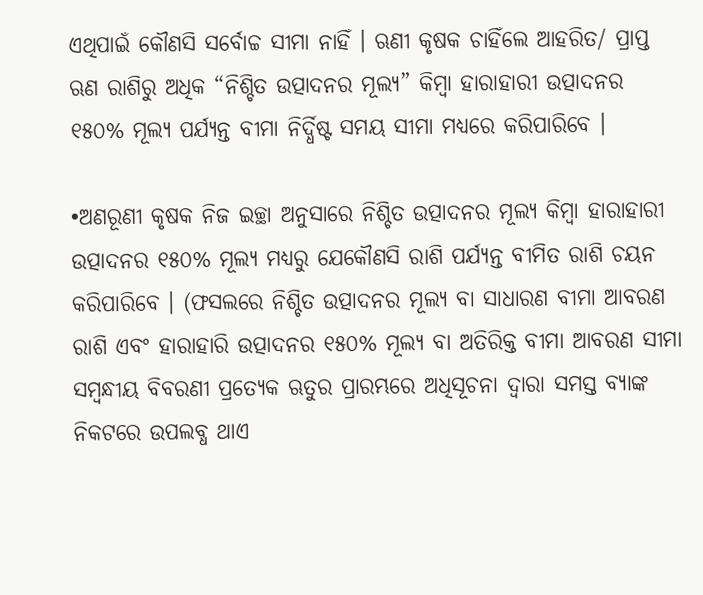ଏଥିପାଇଁ କୌଣସି ସର୍ବୋଚ୍ଚ ସୀମା ନାହିଁ । ଋଣୀ କୃଷକ ଚାହିଁଲେ ଆହରିତ/ ପ୍ରାପ୍ତ ଋଣ ରାଶିରୁ ଅଧିକ “ନିଶ୍ଚିତ ଉତ୍ପାଦନର ମୂଲ୍ୟ” କିମ୍ବା ହାରାହାରୀ ଉତ୍ପାଦନର ୧୫୦% ମୂଲ୍ୟ ପର୍ଯ୍ୟନ୍ତ ବୀମା ନିର୍ଦ୍ଧିଷ୍ଟ ସମୟ ସୀମା ମଧ୍ୟରେ କରିପାରିବେ ।

•ଅଣରୂଣୀ କୃଷକ ନିଜ ଇଚ୍ଛା ଅନୁସାରେ ନିଶ୍ଚିତ ଉତ୍ପାଦନର ମୂଲ୍ୟ କିମ୍ବା ହାରାହାରୀ ଉତ୍ପାଦନର ୧୫୦% ମୂଲ୍ୟ ମଧ୍ୟରୁ ଯେକୌଣସି ରାଶି ପର୍ଯ୍ୟନ୍ତ ବୀମିତ ରାଶି ଚୟନ କରିପାରିବେ । (ଫସଲରେ ନିଶ୍ଚିତ ଉତ୍ପାଦନର ମୂଲ୍ୟ ବା ସାଧାରଣ ବୀମା ଆବରଣ ରାଶି ଏବଂ ହାରାହାରି ଉତ୍ପାଦନର ୧୫୦% ମୂଲ୍ୟ ବା ଅତିରିକ୍ତ ବୀମା ଆବରଣ ସୀମା ସମ୍ବନ୍ଧୀୟ ବିବରଣୀ ପ୍ରତ୍ୟେକ ଋତୁର ପ୍ରାରମ୍ଭରେ ଅଧିସୂଚନା ଦ୍ଵାରା ସମସ୍ତ ବ୍ୟାଙ୍କ ନିକଟରେ ଉପଲବ୍ଧ ଥାଏ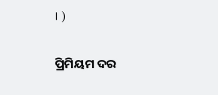। )

ପ୍ରିମିୟମ ଦର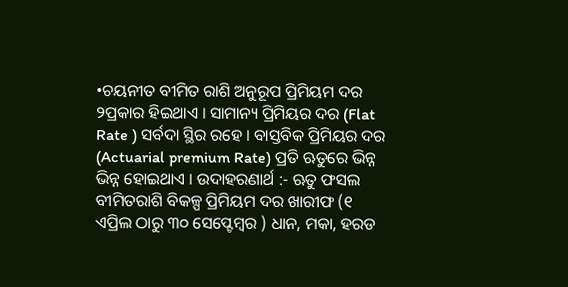•ଚୟନୀତ ବୀମିତ ରାଶି ଅନୁରୂପ ପ୍ରିମିୟମ ଦର ୨ପ୍ରକାର ହିଇଥାଏ । ସାମାନ୍ୟ ପ୍ରିମିୟର ଦର (Flat Rate ) ସର୍ବଦା ସ୍ଥିର ରହେ । ବାସ୍ତବିକ ପ୍ରିମିୟର ଦର (Actuarial premium Rate) ପ୍ରତି ଋତୁରେ ଭିନ୍ନ ଭିନ୍ନ ହୋଇଥାଏ । ଉଦାହରଣାର୍ଥ :- ଋତୁ ଫସଲ ବୀମିତରାଶି ବିକଳ୍ପ ପ୍ରିମିୟମ ଦର ଖାରୀଫ (୧ ଏପ୍ରିଲ ଠାରୁ ୩୦ ସେପ୍ଟେମ୍ବର ) ଧାନ, ମକା, ହରଡ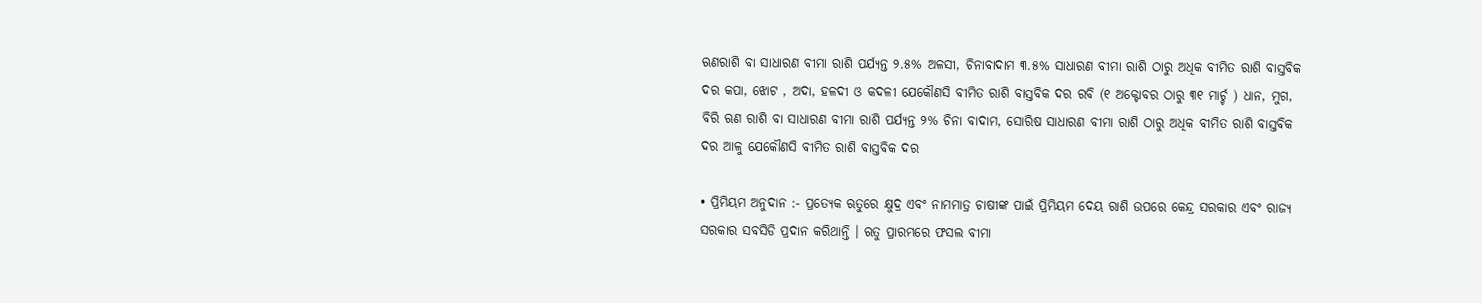ଋଣରାଶି ବା ସାଧାରଣ ବୀମା ରାଶି ପର୍ଯ୍ୟନ୍ତ ୨.୫% ଅଳସୀ, ଚିନାବାଦାମ ୩.୫% ସାଧାରଣ ବୀମା ରାଶି ଠାରୁ ଅଧିକ ବୀମିତ ରାଶି ବାସ୍ତବିକ ଦର କପା, ଝୋଟ , ଅଦା, ହଳଦୀ ଓ କଦଳୀ ଯେକୌଣସି ବୀମିତ ରାଶି ବାସ୍ତବିକ ଦର ରବି (୧ ଅକ୍ଟୋବର ଠାରୁ ୩୧ ମାର୍ଚ୍ଚ ) ଧାନ, ମୁଗ, ବିରି ଋଣ ରାଶି ବା ସାଧାରଣ ବୀମା ରାଶି ପର୍ଯ୍ୟନ୍ତ ୨% ଚିନା ବାଦାମ, ସୋରିଷ ସାଧାରଣ ବୀମା ରାଶି ଠାରୁ ଅଧିକ ବୀମିତ ରାଶି ବାସ୍ତବିକ ଦର ଆଳୁ ଯେକୌଣସି ବୀମିତ ରାଶି ବାସ୍ତବିକ ଦର

• ପ୍ରିମିୟମ ଅନୁଦାନ :- ପ୍ରତ୍ୟେକ ଋତୁରେ କ୍ଷୁଦ୍ର ଏବଂ ନାମମାତ୍ର ଚାଷୀଙ୍କ ପାଇଁ ପ୍ରିମିୟମ ଦେୟ ରାଶି ଉପରେ କେନ୍ଦ୍ର ସରକାର ଏବଂ ରାଜ୍ୟ ସରକାର ସବସିଡି ପ୍ରଦାନ କରିଥାନ୍ତି । ଋତୁ ପ୍ରାରମ୍ଭରେ ଫସଲ ବୀମା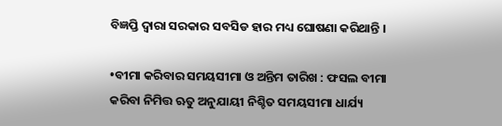ବିଜ୍ଞପ୍ତି ଦ୍ଵାରା ସରକାର ସବସିଡ ହାର ମଧ୍ୟ ଘୋଷଣା କରିଥାନ୍ତି ।

•ବୀମା କରିବାର ସମୟସୀମା ଓ ଅନ୍ତିମ ତାରିଖ : ଫସଲ ବୀମା କରିବା ନିମିତ୍ତ ଋତୁ ଅନୁଯାୟୀ ନିଶ୍ଚିତ ସମୟସୀମା ଧାର୍ଯ୍ୟ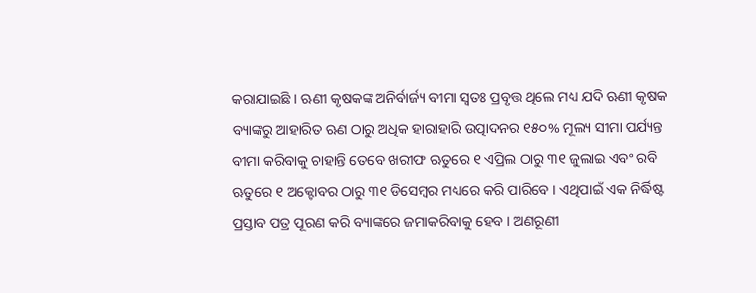କରାଯାଇଛି । ଋଣୀ କୃଷକଙ୍କ ଅନିର୍ବାର୍ଜ୍ୟ ବୀମା ସ୍ଵତଃ ପ୍ରବୃତ୍ତ ଥିଲେ ମଧ୍ୟ ଯଦି ଋଣୀ କୃଷକ ବ୍ୟାଙ୍କରୁ ଆହାରିତ ଋଣ ଠାରୁ ଅଧିକ ହାରାହାରି ଉତ୍ପାଦନର ୧୫୦% ମୂଲ୍ୟ ସୀମା ପର୍ଯ୍ୟନ୍ତ ବୀମା କରିବାକୁ ଚାହାନ୍ତି ତେବେ ଖରୀଫ ଋତୁରେ ୧ ଏପ୍ରିଲ ଠାରୁ ୩୧ ଜୁଲାଇ ଏବଂ ରବି ଋତୁରେ ୧ ଅକ୍ଟୋବର ଠାରୁ ୩୧ ଡିସେମ୍ବର ମଧ୍ୟରେ କରି ପାରିବେ । ଏଥିପାଇଁ ଏକ ନିର୍ଦ୍ଧିଷ୍ଟ ପ୍ରସ୍ତାବ ପତ୍ର ପୂରଣ କରି ବ୍ୟାଙ୍କରେ ଜମାକରିବାକୁ ହେବ । ଅଣରୂଣୀ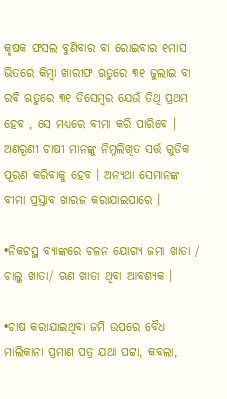କୃଷକ ଫସଲ ବୁଣିବାର ବା ରୋଇବାର ୧ମାସ ଭିତରେ କିମ୍ବା ଖାରୀଫ ଋତୁରେ ୩୧ ଜୁଲାଇ ବା ରବି ଋତୁରେ ୩୧ ଡିସେମ୍ବର ଯେଉଁ ତିଥି ପ୍ରଥମ ହେବ , ସେ ମଧ୍ୟରେ ବୀମା କରି ପାରିବେ । ଅଣରୂଣୀ ଚାଷୀ ମାନଙ୍କୁ ନିମ୍ନଲିଖିତ ସର୍ତ୍ତ ଗୁଡିକ ପୂରଣ କରିବାକୁ ହେବ । ଅନ୍ୟଥା ସେମାନଙ୍କ ବୀମା ପ୍ରସ୍ତାବ ଖାରଜ କରାଯାଇପାରେ ।

•ନିକଟସ୍ଥ ବ୍ୟାଙ୍କରେ ଚଳନ ଯୋଗ୍ୟ ଜମା ଖାତା / ଚାଲୁ ଖାତା/ ଋଣ ଖାତା ଥିବା ଆବଶ୍ୟକ ।

•ଚାଷ କରାଯାଇଥିବା ଜମି ଉପରେ ବୈଧ ମାଲିକାନା ପ୍ରମାଣ ପତ୍ର ଯଥା ପଟ୍ଟା, କବଲା,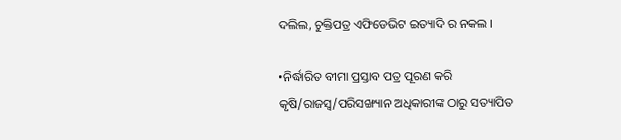ଦଲିଲ, ଚୁକ୍ତିପତ୍ର ଏଫିଡେଭିଟ ଇତ୍ୟାଦି ର ନକଲ ।

•ନିର୍ଦ୍ଧାରିତ ବୀମା ପ୍ରସ୍ତାବ ପତ୍ର ପୂରଣ କରି କୃଷି/ରାଜସ୍ୱ/ପରିସଙ୍ଖ୍ୟାନ ଅଧିକାରୀଙ୍କ ଠାରୁ ସତ୍ୟାପିତ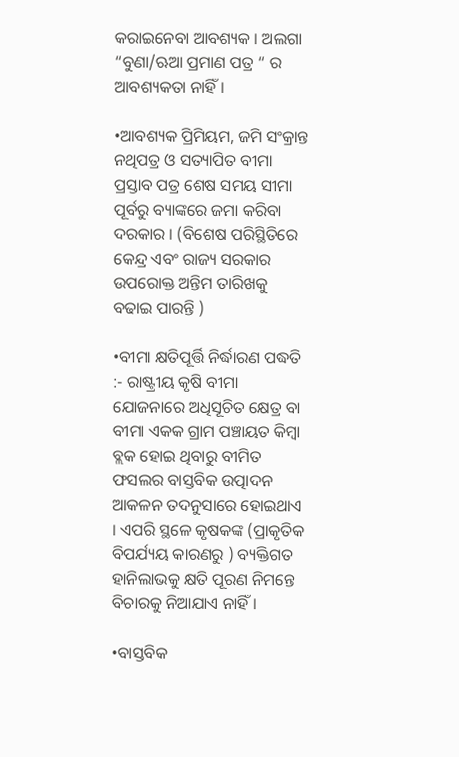କରାଇନେବା ଆବଶ୍ୟକ । ଅଲଗା “ବୁଣା/ଋଆ ପ୍ରମାଣ ପତ୍ର “ ର ଆବଶ୍ୟକତା ନାହିଁ ।

•ଆବଶ୍ୟକ ପ୍ରିମିୟମ, ଜମି ସଂକ୍ରାନ୍ତ ନଥିପତ୍ର ଓ ସତ୍ୟାପିତ ବୀମା ପ୍ରସ୍ତାବ ପତ୍ର ଶେଷ ସମୟ ସୀମା ପୂର୍ବରୁ ବ୍ୟାଙ୍କରେ ଜମା କରିବା ଦରକାର । (ବିଶେଷ ପରିସ୍ଥିତିରେ କେନ୍ଦ୍ର ଏବଂ ରାଜ୍ୟ ସରକାର ଉପରୋକ୍ତ ଅନ୍ତିମ ତାରିଖକୁ ବଢାଇ ପାରନ୍ତି )

•ବୀମା କ୍ଷତିପୂର୍ତ୍ତି ନିର୍ଦ୍ଧାରଣ ପଦ୍ଧତି :- ରାଷ୍ଟ୍ରୀୟ କୃଷି ବୀମା ଯୋଜନାରେ ଅଧିସୂଚିତ କ୍ଷେତ୍ର ବା ବୀମା ଏକକ ଗ୍ରାମ ପଞ୍ଚାୟତ କିମ୍ବା ବ୍ଲକ ହୋଇ ଥିବାରୁ ବୀମିତ ଫସଲର ବାସ୍ତବିକ ଉତ୍ପାଦନ ଆକଳନ ତଦନୁସାରେ ହୋଇଥାଏ । ଏପରି ସ୍ଥଳେ କୃଷକଙ୍କ (ପ୍ରାକୃତିକ ବିପର୍ଯ୍ୟୟ କାରଣରୁ ) ବ୍ୟକ୍ତିଗତ ହାନିଲାଭକୁ କ୍ଷତି ପୂରଣ ନିମନ୍ତେ ବିଚାରକୁ ନିଆଯାଏ ନାହିଁ ।

•ବାସ୍ତବିକ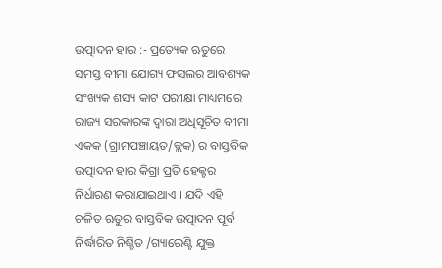ଉତ୍ପାଦନ ହାର :- ପ୍ରତ୍ୟେକ ଋତୁରେ ସମସ୍ତ ବୀମା ଯୋଗ୍ୟ ଫସଲର ଆବଶ୍ୟକ ସଂଖ୍ୟକ ଶସ୍ୟ କାଟ ପରୀକ୍ଷା ମାଧ୍ୟମରେ ରାଜ୍ୟ ସରକାରଙ୍କ ଦ୍ଵାରା ଅଧିସୂଚିତ ବୀମା ଏକକ (ଗ୍ରାମପଞ୍ଚାୟତ/ବ୍ଲକ) ର ବାସ୍ତବିକ ଉତ୍ପାଦନ ହାର କିଗ୍ରା ପ୍ରତି ହେକ୍ଟର ନିର୍ଧାରଣ କରାଯାଇଥାଏ । ଯଦି ଏହି ଚଳିତ ଋତୁର ବାସ୍ତବିକ ଉତ୍ପାଦନ ପୂର୍ବ ନିର୍ଦ୍ଧାରିତ ନିଶ୍ଚିତ /ଗ୍ୟାରେଣ୍ଟି ଯୁକ୍ତ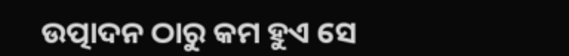ଉତ୍ପାଦନ ଠାରୁ କମ ହୁଏ ସେ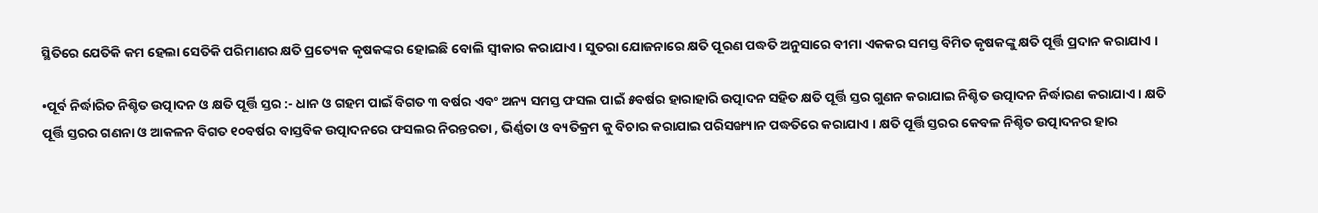ସ୍ଥିତିରେ ଯେତିକି କମ ହେଲା ସେତିକି ପରିମାଣର କ୍ଷତି ପ୍ରତ୍ୟେକ କୃଷକଙ୍କର ହୋଇଛି ବୋଲି ସ୍ଵୀକାର କରାଯାଏ । ସୁତରା ଯୋଜନାରେ କ୍ଷତି ପୂରଣ ପଦ୍ଧତି ଅନୁସାରେ ବୀମା ଏକକର ସମସ୍ତ ବିମିତ କୃଷକଙ୍କୁ କ୍ଷତି ପୂର୍ତ୍ତି ପ୍ରଦାନ କରାଯାଏ ।

•ପୂର୍ବ ନିର୍ଦ୍ଧାରିତ ନିଶ୍ଚିତ ଉତ୍ପାଦନ ଓ କ୍ଷତି ପୂର୍ତ୍ତି ସ୍ତର :- ଧାନ ଓ ଗହମ ପାଇଁ ବିଗତ ୩ ବର୍ଷର ଏବଂ ଅନ୍ୟ ସମସ୍ତ ଫସଲ ପାଇଁ ୫ବର୍ଷର ହାରାହାରି ଉତ୍ପାଦନ ସହିତ କ୍ଷତି ପୂର୍ତ୍ତି ସ୍ତର ଗୁଣନ କରାଯାଇ ନିଶ୍ଚିତ ଉତ୍ପାଦନ ନିର୍ଦ୍ଧାରଣ କରାଯାଏ । କ୍ଷତି ପୂର୍ତ୍ତି ସ୍ତରର ଗଣନା ଓ ଆକଳନ ବିଗତ ୧୦ବର୍ଷର ବାସ୍ତବିକ ଉତ୍ପାଦନରେ ଫସଲର ନିରନ୍ତରତା , ଭିର୍ଣ୍ଣତା ଓ ବ୍ୟତିକ୍ରମ କୁ ବିଚାର କରାଯାଇ ପରିସଙ୍ଖ୍ୟାନ ପଦ୍ଧତିରେ କରାଯାଏ । କ୍ଷତି ପୂର୍ତ୍ତି ସ୍ତରର କେବଳ ନିଶ୍ଚିତ ଉତ୍ପାଦନର ହାର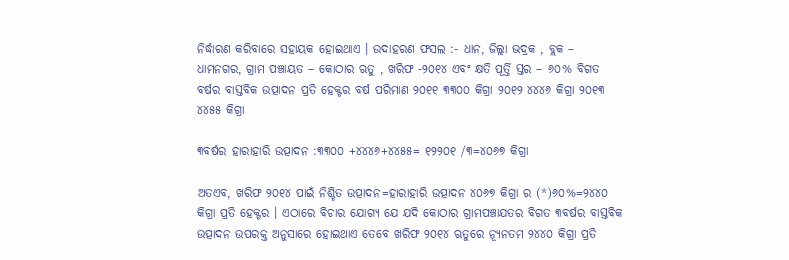ନିର୍ଦ୍ଧାରଣ କରିବାରେ ସହାୟକ ହୋଇଥାଏ । ଉଦାହରଣ ଫସଲ :- ଧାନ, ଜିଲ୍ଲା ଭଦ୍ରକ , ବ୍ଲକ – ଧାମନଗର, ଗ୍ରାମ ପଞ୍ଚାୟତ – କୋଠାର ଋତୁ , ଖରିଫ -୨୦୧୪ ଏବଂ କ୍ଷତି ପୂର୍ତ୍ତି ସ୍ତର – ୬୦% ବିଗତ ବର୍ଷର ବାସ୍ତବିକ ଉତ୍ପାଦନ ପ୍ରତି ହେକ୍ଟର ବର୍ଷ ପରିମାଣ ୨୦୧୧ ୩୩୦୦ କିଗ୍ରା ୨୦୧୨ ୪୪୪୬ କିଗ୍ରା ୨୦୧୩ ୪୪୫୫ କିଗ୍ରା

୩ବର୍ଷର ହାରାହାରି ଉତ୍ପାଦନ :୩୩୦୦ +୪୪୪୬+୪୪୫୫= ୧୨୨୦୧ /୩=୪୦୬୭ କିଗ୍ରା

ଅତଏବ, ଖରିଫ ୨୦୧୪ ପାଇଁ ନିଶ୍ଚିତ ଉତ୍ପାଦନ=ହାରାହାରି ଉତ୍ପାଦନ ୪୦୬୭ କିଗ୍ରା ର (*)୬୦%=୨୪୪୦ କିଗ୍ରା ପ୍ରତି ହେକ୍ଟର । ଏଠାରେ ବିଚାର ଯୋଗ୍ୟ ଯେ ଯଦି କୋଠାର ଗ୍ରାମପଞ୍ଚାଯତର ବିଗତ ୩ବର୍ଷର ବାସ୍ତବିକ ଉତ୍ପାଦନ ଉପରକ୍ତ ଅନୁସାରେ ହୋଇଥାଏ ତେବେ ଖରିଫ ୨୦୧୪ ଋତୁରେ ନ୍ୟୂନତମ ୨୪୪୦ କିଗ୍ରା ପ୍ରତି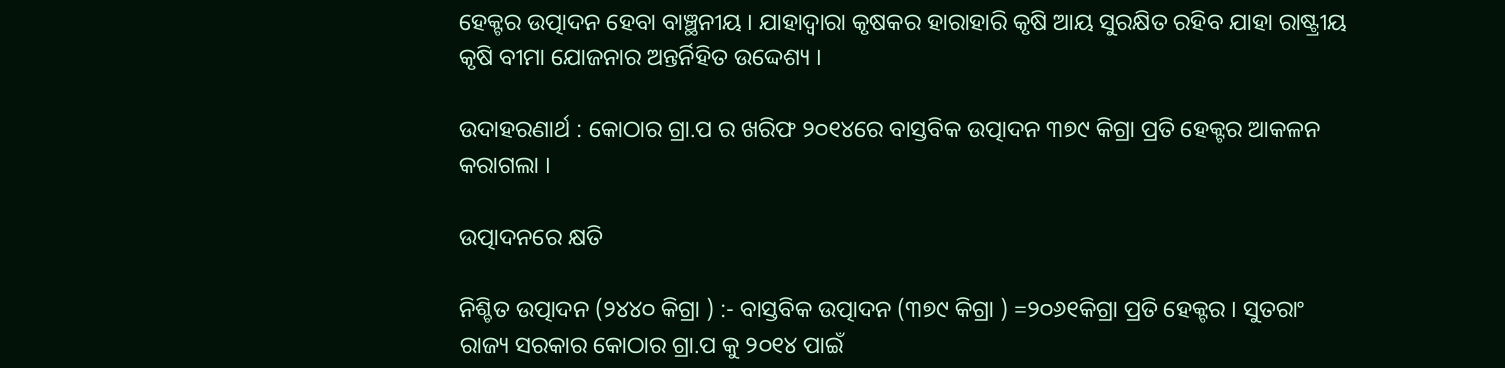ହେକ୍ଟର ଉତ୍ପାଦନ ହେବା ବାଞ୍ଛନୀୟ । ଯାହାଦ୍ୱାରା କୃଷକର ହାରାହାରି କୃଷି ଆୟ ସୁରକ୍ଷିତ ରହିବ ଯାହା ରାଷ୍ଟ୍ରୀୟ କୃଷି ବୀମା ଯୋଜନାର ଅନ୍ତର୍ନିହିତ ଉଦ୍ଦେଶ୍ୟ ।

ଉଦାହରଣାର୍ଥ : କୋଠାର ଗ୍ରା.ପ ର ଖରିଫ ୨୦୧୪ରେ ବାସ୍ତବିକ ଉତ୍ପାଦନ ୩୭୯ କିଗ୍ରା ପ୍ରତି ହେକ୍ଟର ଆକଳନ କରାଗଲା ।

ଉତ୍ପାଦନରେ କ୍ଷତି

ନିଶ୍ଚିତ ଉତ୍ପାଦନ (୨୪୪୦ କିଗ୍ରା ) :- ବାସ୍ତବିକ ଉତ୍ପାଦନ (୩୭୯ କିଗ୍ରା ) =୨୦୬୧କିଗ୍ରା ପ୍ରତି ହେକ୍ଟର । ସୁତରାଂ ରାଜ୍ୟ ସରକାର କୋଠାର ଗ୍ରା.ପ କୁ ୨୦୧୪ ପାଇଁ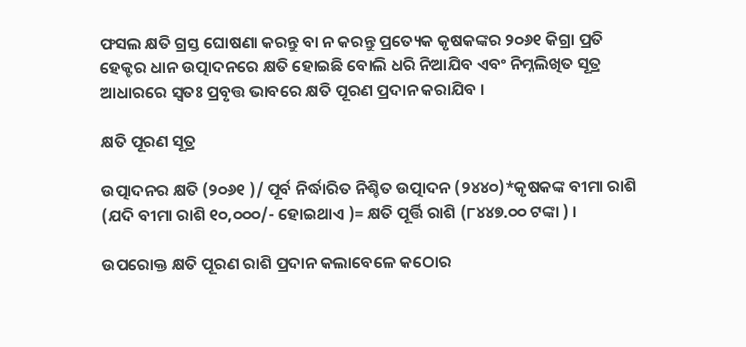ଫସଲ କ୍ଷତି ଗ୍ରସ୍ତ ଘୋଷଣା କରନ୍ତୁ ବା ନ କରନ୍ତୁ ପ୍ରତ୍ୟେକ କୃଷକଙ୍କର ୨୦୬୧ କିଗ୍ରା ପ୍ରତି ହେକ୍ଟର ଧାନ ଉତ୍ପାଦନରେ କ୍ଷତି ହୋଇଛି ବୋଲି ଧରି ନିଆଯିବ ଏବଂ ନିମ୍ନଲିଖିତ ସୂତ୍ର ଆଧାରରେ ସ୍ଵତଃ ପ୍ରବୃତ୍ତ ଭାବରେ କ୍ଷତି ପୂରଣ ପ୍ରଦାନ କରାଯିବ ।

କ୍ଷତି ପୂରଣ ସୂତ୍ର

ଉତ୍ପାଦନର କ୍ଷତି (୨୦୬୧ )/ ପୂର୍ବ ନିର୍ଦ୍ଧାରିତ ନିଶ୍ଚିତ ଉତ୍ପାଦନ (୨୪୪୦)*କୃଷକଙ୍କ ବୀମା ରାଶି (ଯଦି ବୀମା ରାଶି ୧୦,୦୦୦/- ହୋଇଥାଏ )= କ୍ଷତି ପୂର୍ତ୍ତି ରାଶି (୮୪୪୭.୦୦ ଟଙ୍କା ) ।

ଉପରୋକ୍ତ କ୍ଷତି ପୂରଣ ରାଶି ପ୍ରଦାନ କଲାବେଳେ କଠୋର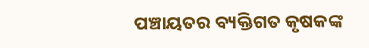ପଞ୍ଚାୟତର ବ୍ୟକ୍ତିଗତ କୃଷକଙ୍କ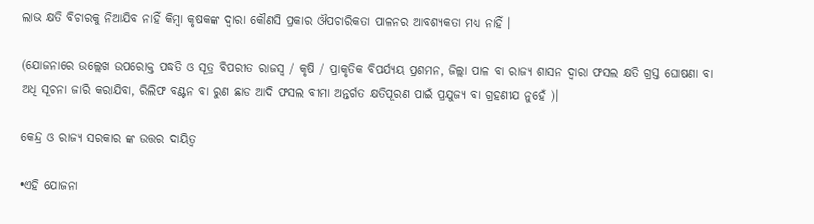ଲାଭ କ୍ଷତି ବିଚାରକୁ ନିଆଯିବ ନାହିଁ କିମ୍ବା କୃଷକଙ୍କ ଦ୍ଵାରା କୌଣସି ପ୍ରକାର ଔପଚାରିକତା ପାଳନର ଆବଶ୍ୟକତା ମଧ୍ୟ ନାହିଁ ।

(ଯୋଜନାରେ ଉଲ୍ଲେଖ ଉପରୋକ୍ତ ପଦ୍ଧତି ଓ ସୂତ୍ର ବିପରୀତ ରାଜସ୍ୱ / କୃଷି / ପ୍ରାକୃତିକ ବିପର୍ଯ୍ୟୟ ପ୍ରଶମନ, ଜିଲ୍ଲା ପାଳ ବା ରାଜ୍ୟ ଶାସନ ଦ୍ଵାରା ଫସଲ କ୍ଷତି ଗ୍ରସ୍ତ ଘୋଷଣା ବା ଅଧି ସୂଚନା ଜାରି କରାଯିବା, ରିଲିଫ ବଣ୍ଟନ ବା ରୁଣ ଛାଡ ଆଦି ଫସଲ ବୀମା ଅନ୍ତର୍ଗତ କ୍ଷତିପୂରଣ ପାଇଁ ପ୍ରଯୁଜ୍ୟ ବା ଗ୍ରହଣୀଯ ନୁହେଁ )।

କେନ୍ଦ୍ର ଓ ରାଜ୍ୟ ସରକାର ଙ୍କ ଉତ୍ତର ଦାୟିତ୍ଵ

•ଏହି ଯୋଜନା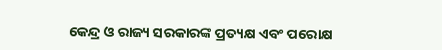କେନ୍ଦ୍ର ଓ ରାଜ୍ୟ ସରକାରଙ୍କ ପ୍ରତ୍ୟକ୍ଷ ଏବଂ ପରୋକ୍ଷ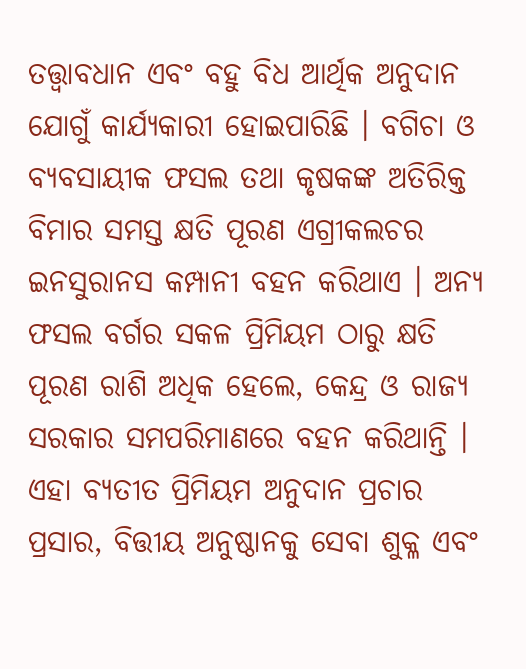ତତ୍ତ୍ଵାବଧାନ ଏବଂ ବହୁ ବିଧ ଆର୍ଥିକ ଅନୁଦାନ ଯୋଗୁଁ କାର୍ଯ୍ୟକାରୀ ହୋଇପାରିଛି । ବଗିଚା ଓ ବ୍ୟବସାୟୀକ ଫସଲ ତଥା କୃଷକଙ୍କ ଅତିରିକ୍ତ ବିମାର ସମସ୍ତ କ୍ଷତି ପୂରଣ ଏଗ୍ରୀକଲଚର ଇନସୁରାନସ କମ୍ପାନୀ ବହନ କରିଥାଏ । ଅନ୍ୟ ଫସଲ ବର୍ଗର ସକଳ ପ୍ରିମିୟମ ଠାରୁ କ୍ଷତି ପୂରଣ ରାଶି ଅଧିକ ହେଲେ, କେନ୍ଦ୍ର ଓ ରାଜ୍ୟ ସରକାର ସମପରିମାଣରେ ବହନ କରିଥାନ୍ତି । ଏହା ବ୍ୟତୀତ ପ୍ରିମିୟମ ଅନୁଦାନ ପ୍ରଚାର ପ୍ରସାର, ବିତ୍ତୀୟ ଅନୁଷ୍ଠାନକୁ ସେବା ଶୁକ୍ଳ ଏବଂ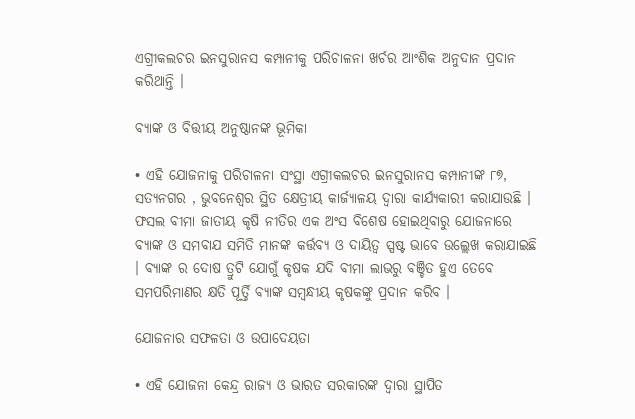ଏଗ୍ରୀକଲଚର ଇନସୁରାନସ କମ୍ପାନୀକୁ ପରିଚାଳନା ଖର୍ଚର ଆଂଶିକ ଅନୁଦାନ ପ୍ରଦାନ କରିଥାନ୍ତି ।

ବ୍ୟାଙ୍କ ଓ ବିତ୍ତୀୟ ଅନୁଷ୍ଠାନଙ୍କ ଭୂମିକା

• ଏହି ଯୋଜନାକୁ ପରିଚାଳନା ସଂସ୍ଥା ଏଗ୍ରୀକଲଚର ଇନସୁରାନସ କମ୍ପାନୀଙ୍କ ୮୭, ସତ୍ୟନଗର , ଭୁବନେଶ୍ଵର ସ୍ଥିତ କ୍ଷେତ୍ରୀୟ କାର୍ଜ୍ୟାଳୟ ଦ୍ଵାରା କାର୍ଯ୍ୟକାରୀ କରାଯାଉଛି । ଫସଲ ବୀମା ଜାତୀୟ କୃଷି ନୀତିର ଏକ ଅଂସ ବିଶେଷ ହୋଇଥିବାରୁ ଯୋଜନାରେ ବ୍ୟାଙ୍କ ଓ ସମବାଯ ସମିତି ମାନଙ୍କ କର୍ତ୍ତବ୍ୟ ଓ ଦାୟିତ୍ଵ ସ୍ପଷ୍ଟ ଭାବେ ଉଲ୍ଲେଖ କରାଯାଇଛି । ବ୍ୟାଙ୍କ ର ଦୋଷ ତ୍ରୁଟି ଯୋଗୁଁ କୃଷକ ଯଦି ବୀମା ଲାଭରୁ ବଞ୍ଚିତ ହୁଏ ତେବେ ସମପରିମାଣର କ୍ଷତି ପୂର୍ତ୍ତି ବ୍ୟାଙ୍କ ସମ୍ବନ୍ଧୀୟ କୃଷକଙ୍କୁ ପ୍ରଦାନ କରିବ ।

ଯୋଜନାର ସଫଳତା ଓ ଉପାଦେୟତା

• ଏହି ଯୋଜନା କେନ୍ଦ୍ର ରାଜ୍ୟ ଓ ଭାରତ ସରକାରଙ୍କ ଦ୍ଵାରା ସ୍ଥାପିତ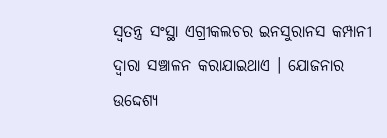ସ୍ଵତନ୍ତ୍ର ସଂସ୍ଥା ଏଗ୍ରୀକଲଚର ଇନସୁରାନସ କମ୍ପାନୀ ଦ୍ଵାରା ସଞ୍ଚାଳନ କରାଯାଇଥାଏ । ଯୋଜନାର ଉଦ୍ଦେଶ୍ୟ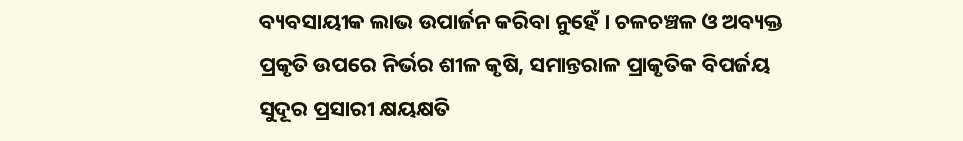ବ୍ୟବସାୟୀକ ଲାଭ ଉପାର୍ଜନ କରିବା ନୁହେଁ । ଚଳଚଞ୍ଚଳ ଓ ଅବ୍ୟକ୍ତ ପ୍ରକୃତି ଉପରେ ନିର୍ଭର ଶୀଳ କୃଷି, ସମାନ୍ତରାଳ ପ୍ରାକୃତିକ ବିପର୍ଜୟ ସୁଦୂର ପ୍ରସାରୀ କ୍ଷୟକ୍ଷତି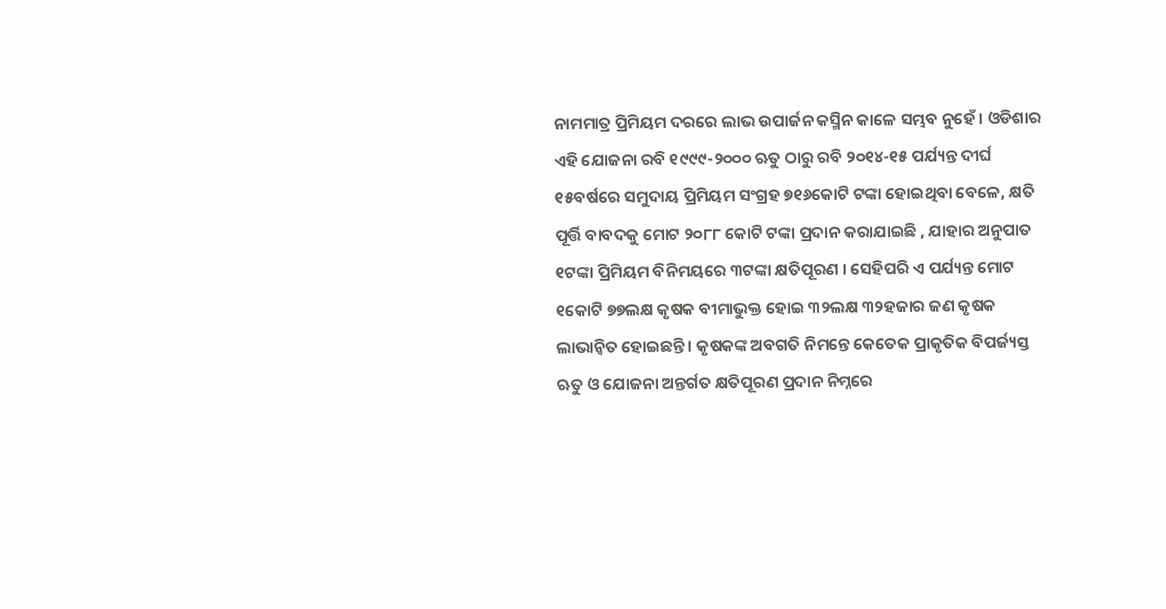ନାମମାତ୍ର ପ୍ରିମିୟମ ଦରରେ ଲାଭ ଉପାର୍ଜନ କସ୍ମିନ କାଳେ ସମ୍ଭବ ନୁହେଁ । ଓଡିଶାର ଏହି ଯୋଜନା ରବି ୧୯୯୯-୨୦୦୦ ଋତୁ ଠାରୁ ରବି ୨୦୧୪-୧୫ ପର୍ଯ୍ୟନ୍ତ ଦୀର୍ଘ ୧୫ବର୍ଷରେ ସମୁଦାୟ ପ୍ରିମିୟମ ସଂଗ୍ରହ ୭୧୬କୋଟି ଟଙ୍କା ହୋଇଥିବା ବେଳେ, କ୍ଷତି ପୂର୍ତ୍ତି ବାବଦକୁ ମୋଟ ୨୦୮୮ କୋଟି ଟଙ୍କା ପ୍ରଦାନ କରାଯାଇଛି , ଯାହାର ଅନୁପାତ ୧ଟଙ୍କା ପ୍ରିମିୟମ ବିନିମୟରେ ୩ଟଙ୍କା କ୍ଷତିପୂରଣ । ସେହିପରି ଏ ପର୍ଯ୍ୟନ୍ତ ମୋଟ ୧କୋଟି ୭୭ଲକ୍ଷ କୃଷକ ବୀମାଭୁକ୍ତ ହୋଇ ୩୨ଲକ୍ଷ ୩୨ହଜାର ଜଣ କୃଷକ ଲାଭାନ୍ଵିତ ହୋଇଛନ୍ତି । କୃଷକଙ୍କ ଅବଗତି ନିମନ୍ତେ କେତେକ ପ୍ରାକୃତିକ ବିପର୍ଜ୍ୟସ୍ତ ଋତୁ ଓ ଯୋଜନା ଅନ୍ତର୍ଗତ କ୍ଷତିପୂରଣ ପ୍ରଦାନ ନିମ୍ନରେ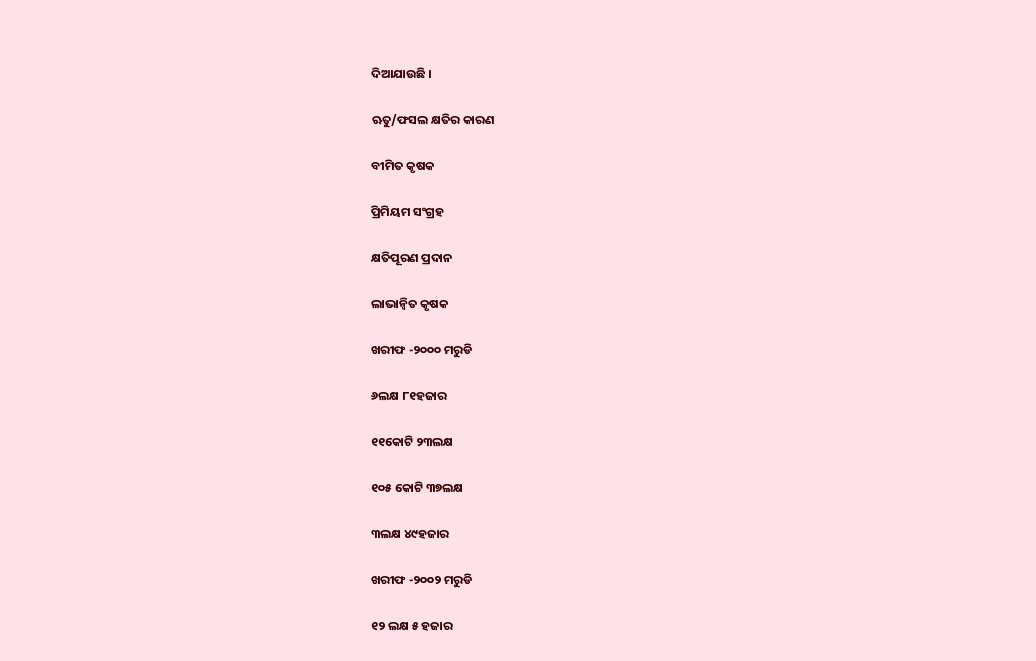ଦିଆଯାଉଛି ।

ଋତୁ/ଫସଲ କ୍ଷତିର କାରଣ

ବୀମିତ କୃଷକ

ପ୍ରିମିୟମ ସଂଗ୍ରହ

କ୍ଷତିପୂରଣ ପ୍ରଦାନ

ଲାଭାନ୍ଵିତ କୃଷକ

ଖରୀଫ -୨୦୦୦ ମରୁଡି

୬ଲକ୍ଷ ୮୧ହଜାର

୧୧କୋଟି ୨୩ଲକ୍ଷ

୧୦୫ କୋଟି ୩୭ଲକ୍ଷ

୩ଲକ୍ଷ ୪୯ହଜାର

ଖରୀଫ -୨୦୦୨ ମରୁଡି

୧୨ ଲକ୍ଷ ୫ ହଜାର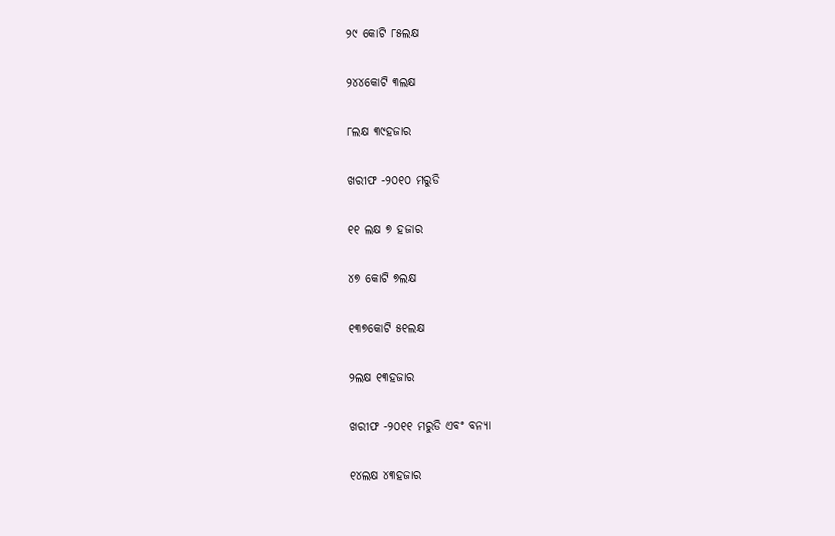୨୯ କୋଟି ୮୫ଲକ୍ଷ

୨୪୪କୋଟି ୩ଲକ୍ଷ

୮ଲକ୍ଷ ୩୯ହଜାର

ଖରୀଫ -୨୦୧୦ ମରୁଡି

୧୧ ଲକ୍ଷ ୭ ହଜାର

୪୭ କୋଟି ୭ଲକ୍ଷ

୧୩୭କୋଟି ୫୧ଲକ୍ଷ

୨ଲକ୍ଷ ୧୩ହଜାର

ଖରୀଫ -୨୦୧୧ ମରୁଡି ଏବଂ ବନ୍ୟା

୧୪ଲକ୍ଷ ୪୩ହଜାର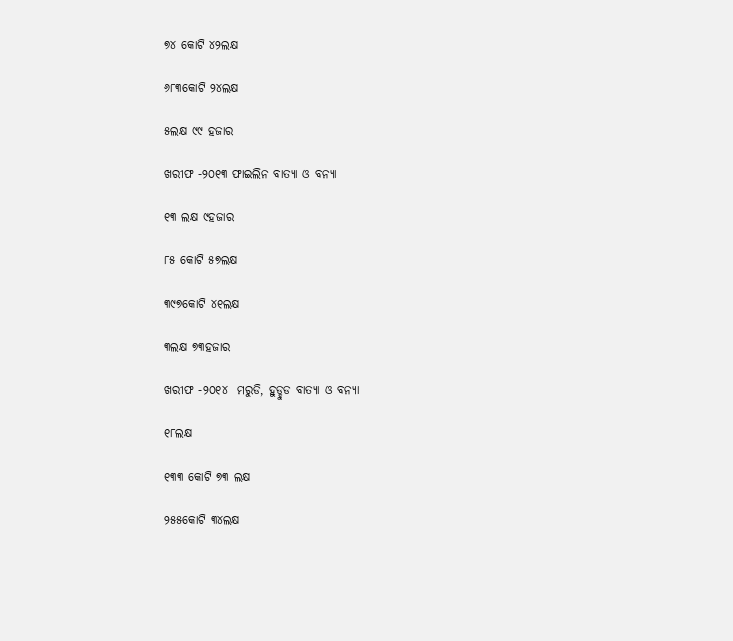୭୪ କୋଟି ୪୨ଲକ୍ଷ

୬୮୩କୋଟି ୨୪ଲକ୍ଷ

୫ଲକ୍ଷ ୯୯ ହଜାର

ଖରୀଫ -୨୦୧୩ ଫାଇଲିନ ବାତ୍ୟା ଓ ବନ୍ୟା

୧୩ ଲକ୍ଷ ୯ହଜାର

୮୫ କୋଟି ୫୭ଲକ୍ଷ

୩୯୭କୋଟି ୪୧ଲକ୍ଷ

୩ଲକ୍ଷ ୭୩ହଜାର

ଖରୀଫ -୨୦୧୪  ମରୁଡି, ହୁଡ୍ହୁଡ ବାତ୍ୟା ଓ ବନ୍ୟା

୧୮ଲକ୍ଷ

୧୩୩ କୋଟି ୭୩ ଲକ୍ଷ

୨୫୫କୋଟି ୩୪ଲକ୍ଷ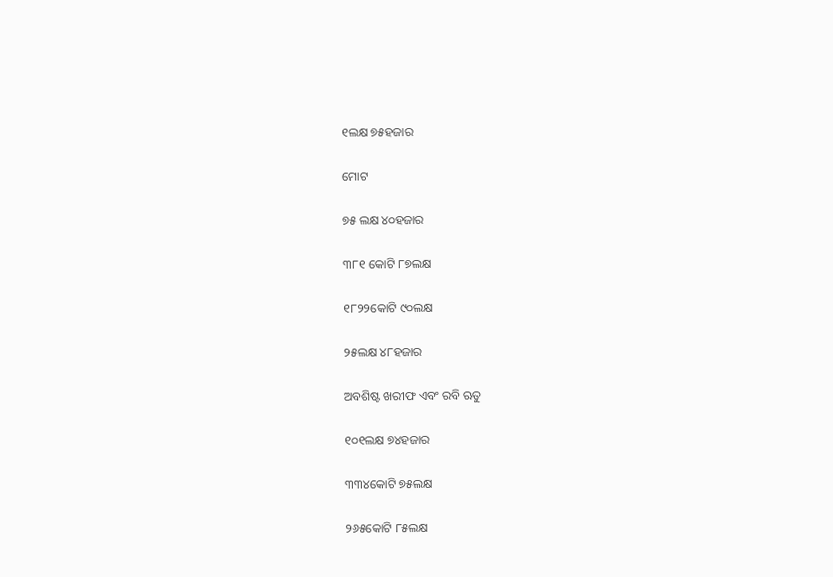୧ଲକ୍ଷ ୭୫ହଜାର

ମୋଟ

୭୫ ଲକ୍ଷ ୪୦ହଜାର

୩୮୧ କୋଟି ୮୭ଲକ୍ଷ

୧୮୨୨କୋଟି ୯୦ଲକ୍ଷ

୨୫ଲକ୍ଷ ୪୮ହଜାର

ଅବଶିଷ୍ଟ ଖରୀଫ ଏବଂ ରବି ଋତୁ

୧୦୧ଲକ୍ଷ ୭୪ହଜାର

୩୩୪କୋଟି ୭୫ଲକ୍ଷ

୨୬୫କୋଟି ୮୫ଲକ୍ଷ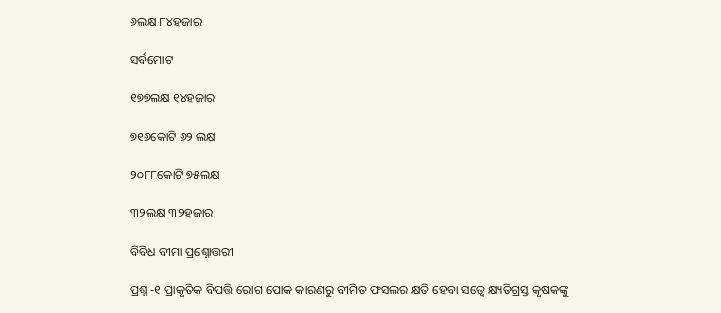୬ଲକ୍ଷ ୮୪ହଜାର

ସର୍ବମୋଟ

୧୭୭ଲକ୍ଷ ୧୪ହଜାର

୭୧୬କୋଟି ୬୨ ଲକ୍ଷ

୨୦୮୮କୋଟି ୭୫ଲକ୍ଷ

୩୨ଲକ୍ଷ ୩୨ହଜାର

ବିବିଧ ବୀମା ପ୍ରଶ୍ନୋତ୍ତରୀ

ପ୍ରଶ୍ନ -୧ ପ୍ରାକୃତିକ ବିପତ୍ତି ରୋଗ ପୋକ କାରଣରୁ ବୀମିତ ଫସଲର କ୍ଷତି ହେବା ସତ୍ବେ କ୍ଷ୍ୟତିଗ୍ରସ୍ତ କୃଷକଙ୍କୁ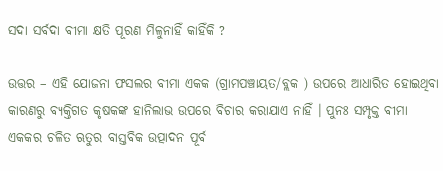ସଦା ସର୍ବଦା ବୀମା କ୍ଷତି ପୂରଣ ମିଳୁନାହିଁ କାହିଁକି ?

ଉତ୍ତର – ଏହି ଯୋଜନା ଫସଲର ବୀମା ଏକକ (ଗ୍ରାମପଞ୍ଚାୟତ/ବ୍ଲକ ) ଉପରେ ଆଧାରିତ ହୋଇଥିବା କାରଣରୁ ବ୍ୟକ୍ତିଗତ କୃଷକଙ୍କ ହାନିଲାଭ ଉପରେ ବିଚାର କରାଯାଏ ନାହିଁ । ପୁନଃ ସମ୍ପୃକ୍ତ ବୀମା ଏକକର ଚଳିତ ଋତୁର ବାସ୍ତବିକ ଉତ୍ପାଦନ ପୂର୍ବ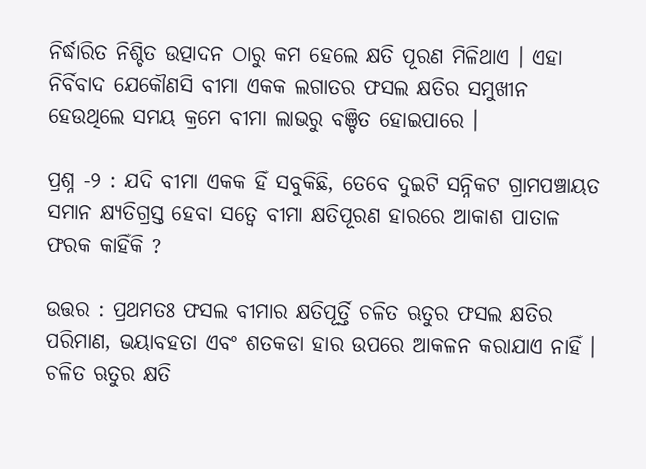ନିର୍ଦ୍ଧାରିତ ନିଶ୍ଚିତ ଉତ୍ପାଦନ ଠାରୁ କମ ହେଲେ କ୍ଷତି ପୂରଣ ମିଳିଥାଏ । ଏହା ନିର୍ବିବାଦ ଯେକୌଣସି ବୀମା ଏକକ ଲଗାତର ଫସଲ କ୍ଷତିର ସମୁଖୀନ ହେଉଥିଲେ ସମୟ କ୍ରମେ ବୀମା ଲାଭରୁ ବଞ୍ଚିତ ହୋଇପାରେ ।

ପ୍ରଶ୍ନ -୨ : ଯଦି ବୀମା ଏକକ ହିଁ ସବୁକିଛି, ତେବେ ଦୁଇଟି ସନ୍ନିକଟ ଗ୍ରାମପଞ୍ଚାୟତ ସମାନ କ୍ଷ୍ୟତିଗ୍ରସ୍ତ ହେବା ସତ୍ଵେ ବୀମା କ୍ଷତିପୂରଣ ହାରରେ ଆକାଶ ପାତାଳ ଫରକ କାହିଁକି ?

ଉତ୍ତର : ପ୍ରଥମତଃ ଫସଲ ବୀମାର କ୍ଷତିପୂର୍ତ୍ତି ଚଳିତ ଋତୁର ଫସଲ କ୍ଷତିର ପରିମାଣ, ଭୟାବହତା ଏବଂ ଶତକଡା ହାର ଉପରେ ଆକଳନ କରାଯାଏ ନାହିଁ । ଚଳିତ ଋତୁର କ୍ଷତି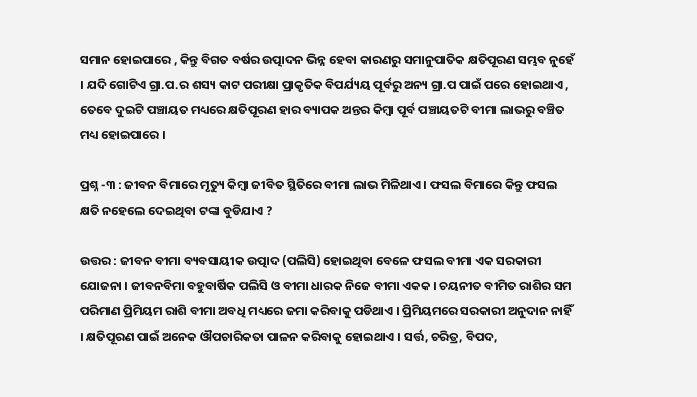ସମାନ ହୋଇପାରେ , କିନ୍ତୁ ବିଗତ ବର୍ଷର ଉତ୍ପାଦନ ଭିନ୍ନ ହେବା କାରଣରୁ ସମାନୁପାତିକ କ୍ଷତିପୂରଣ ସମ୍ଭବ ନୁହେଁ । ଯଦି ଗୋଟିଏ ଗ୍ରା.ପ.ର ଶସ୍ୟ କାଟ ପରୀକ୍ଷା ପ୍ରାକୃତିକ ବିପର୍ଯ୍ୟୟ ପୂର୍ବରୁ ଅନ୍ୟ ଗ୍ରା.ପ ପାଇଁ ପରେ ହୋଇଥାଏ , ତେବେ ଦୁଇଟି ପଞ୍ଚାୟତ ମଧ୍ୟରେ କ୍ଷତିପୂରଣ ହାର ବ୍ୟାପକ ଅନ୍ତର କିମ୍ବା ପୂର୍ବ ପଞ୍ଚାୟତଟି ବୀମା ଲାଭରୁ ବଞ୍ଚିତ ମଧ୍ୟ ହୋଇପାରେ ।

ପ୍ରଶ୍ନ -୩ : ଜୀବନ ବିମାରେ ମୃତ୍ୟୁ କିମ୍ବା ଜୀବିତ ସ୍ଥିତିରେ ବୀମା ଲାଭ ମିଳିଥାଏ । ଫସଲ ବିମାରେ କିନ୍ତୁ ଫସଲ କ୍ଷତି ନହେଲେ ଦେଇଥିବା ଟଙ୍କା ବୁଡିଯାଏ ?

ଉତ୍ତର : ଜୀବନ ବୀମା ବ୍ୟବସାୟୀକ ଉତ୍ପାଦ (ପଲିସି) ହୋଇଥିବା ବେଳେ ଫସଲ ବୀମା ଏକ ସରକାରୀ ଯୋଜନା । ଜୀବନବିମା ବହୁବାର୍ଷିକ ପଲିସି ଓ ବୀମା ଧାରକ ନିଜେ ବୀମା ଏକକ । ଚୟନୀତ ବୀମିତ ରାଶିର ସମ ପରିମାଣ ପ୍ରିମିୟମ ରାଶି ବୀମା ଅବଧି ମଧ୍ୟରେ ଜମା କରିବାକୁ ପଡିଥାଏ । ପ୍ରିମିୟମରେ ସରକାରୀ ଅନୁଦାନ ନାହିଁ । କ୍ଷତିପୂରଣ ପାଇଁ ଅନେକ ଔପଚାରିକତା ପାଳନ କରିବାକୁ ହୋଇଥାଏ । ସର୍ତ୍ତ, ଚରିତ୍ର, ବିପଦ,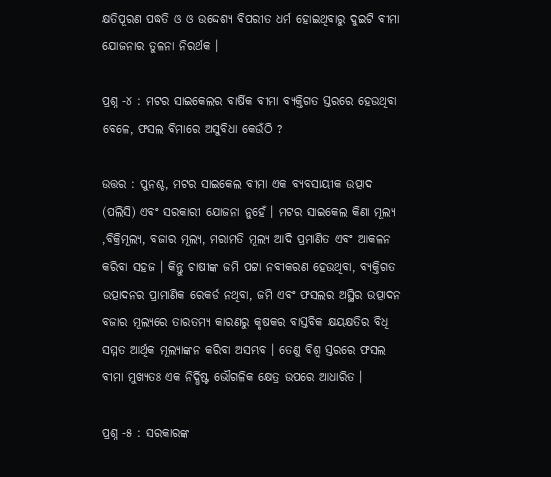କ୍ଷତିପୂରଣ ପଦ୍ଧତି ଓ ଓ ଉଦ୍ଦେଶ୍ୟ ବିପରୀତ ଧର୍ମ ହୋଇଥିବାରୁ ଦୁଇଟି ବୀମା ଯୋଜନାର ତୁଳନା ନିରର୍ଥକ ।

ପ୍ରଶ୍ନ -୪ : ମଟର ସାଇକେଲର ବାର୍ଷିକ ବୀମା ବ୍ୟକ୍ତିଗତ ସ୍ତରରେ ହେଉଥିବା ବେଳେ, ଫସଲ ବିମାରେ ଅସୁବିଧା କେଉଁଠି ?

ଉତ୍ତର : ପୁନଶ୍ଚ, ମଟର ସାଇକେଲ ବୀମା ଏକ ବ୍ୟବସାୟୀକ ଉତ୍ପାଦ (ପଲିସି) ଏବଂ ସରକାରୀ ଯୋଜନା ନୁହେଁ । ମଟର ସାଇକେଲ କିଣା ମୂଲ୍ୟ ,ବିକ୍ରିମୂଲ୍ୟ, ବଜାର ମୂଲ୍ୟ, ମରାମତି ମୂଲ୍ୟ ଆଦି ପ୍ରମାଣିତ ଏବଂ ଆକଳନ କରିବା ସହଜ । କିନ୍ତୁ ଚାଷୀଙ୍କ ଜମି ପଟ୍ଟା ନବୀକରଣ ହେଉଥିବା, ବ୍ୟକ୍ତିଗତ ଉତ୍ପାଦନର ପ୍ରାମାଣିକ ରେକର୍ଡ ନଥିବା, ଜମି ଏବଂ ଫସଲର ଅସ୍ଥିର ଉତ୍ପାଦନ ବଜାର ମୂଲ୍ୟରେ ତାରତମ୍ୟ କାରଣରୁ କୃଷକର ବାସ୍ତବିକ କ୍ଷୟକ୍ଷତିର ବିଧି ସମ୍ମତ ଆର୍ଥିକ ମୂଲ୍ୟାଙ୍କନ କରିବା ଅସମ୍ଭବ । ତେଣୁ ବିଶ୍ଵ ସ୍ତରରେ ଫସଲ ବୀମା ମୁଖ୍ୟତଃ ଏକ ନିର୍ଦ୍ଧିଷ୍ଟ ଭୌଗଳିକ କ୍ଷେତ୍ର ଉପରେ ଆଧାରିତ ।

ପ୍ରଶ୍ନ -୫ : ସରକାରଙ୍କ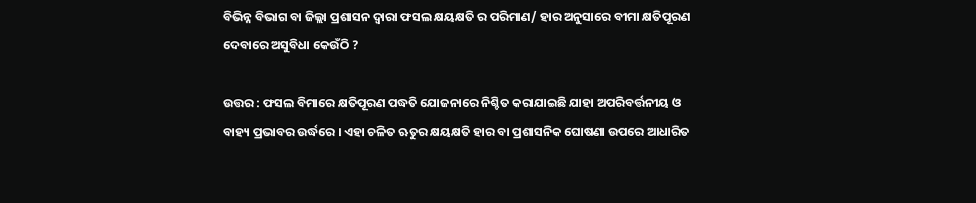ବିଭିନ୍ନ ବିଭାଗ ବା ଜିଲ୍ଲା ପ୍ରଶାସନ ଦ୍ଵାରା ଫସଲ କ୍ଷୟକ୍ଷତି ର ପରିମାଣ/ ହାର ଅନୁସାରେ ବୀମା କ୍ଷତିପୂରଣ ଦେବାରେ ଅସୁବିଧା କେଉଁଠି ?

ଉତ୍ତର : ଫସଲ ବିମାରେ କ୍ଷତିପୂରଣ ପଦ୍ଧତି ଯୋଜନାରେ ନିଶ୍ଚିତ କରାଯାଇଛି ଯାହା ଅପରିବର୍ତ୍ତନୀୟ ଓ ବାହ୍ୟ ପ୍ରଭାବର ଉର୍ଦ୍ଧରେ । ଏହା ଚଳିତ ଋତୁର କ୍ଷୟକ୍ଷତି ହାର ବା ପ୍ରଶାସନିକ ଘୋଷଣା ଉପରେ ଆଧାରିତ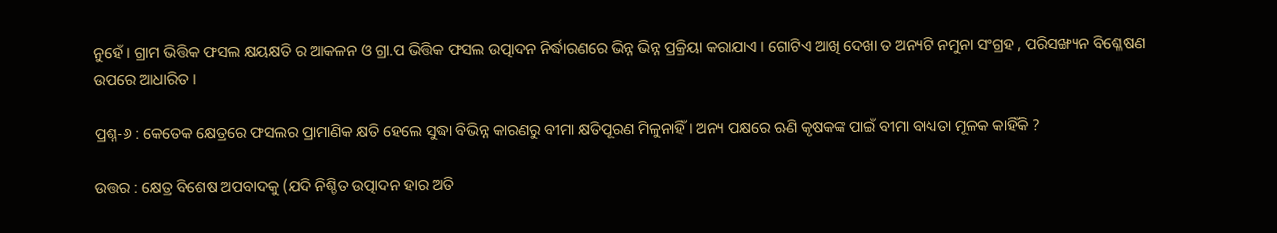ନୁହେଁ । ଗ୍ରାମ ଭିତ୍ତିକ ଫସଲ କ୍ଷୟକ୍ଷତି ର ଆକଳନ ଓ ଗ୍ରା.ପ ଭିତ୍ତିକ ଫସଲ ଉତ୍ପାଦନ ନିର୍ଦ୍ଧାରଣରେ ଭିନ୍ନ ଭିନ୍ନ ପ୍ରକ୍ରିୟା କରାଯାଏ । ଗୋଟିଏ ଆଖି ଦେଖା ତ ଅନ୍ୟଟି ନମୁନା ସଂଗ୍ରହ , ପରିସଙ୍ଖ୍ୟନ ବିଶ୍ଳେଷଣ ଉପରେ ଆଧାରିତ ।

ପ୍ରଶ୍ନ-୬ : କେତେକ କ୍ଷେତ୍ରରେ ଫସଲର ପ୍ରାମାଣିକ କ୍ଷତି ହେଲେ ସୁଦ୍ଧା ବିଭିନ୍ନ କାରଣରୁ ବୀମା କ୍ଷତିପୂରଣ ମିଳୁନାହିଁ । ଅନ୍ୟ ପକ୍ଷରେ ଋଣି କୃଷକଙ୍କ ପାଇଁ ବୀମା ବାଧ୍ୟତା ମୂଳକ କାହିଁକି ?

ଉତ୍ତର : କ୍ଷେତ୍ର ବିଶେଷ ଅପବାଦକୁ (ଯଦି ନିଶ୍ଚିତ ଉତ୍ପାଦନ ହାର ଅତି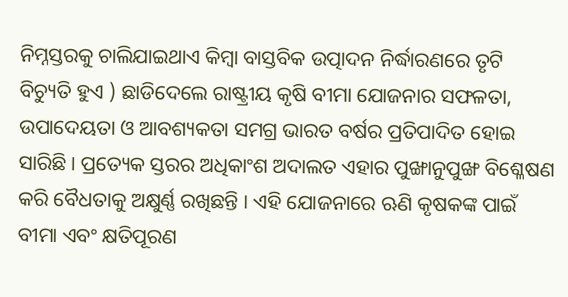ନିମ୍ନସ୍ତରକୁ ଚାଲିଯାଇଥାଏ କିମ୍ବା ବାସ୍ତବିକ ଉତ୍ପାଦନ ନିର୍ଦ୍ଧାରଣରେ ତୃଟି ବିଚ୍ୟୁତି ହୁଏ ) ଛାଡିଦେଲେ ରାଷ୍ଟ୍ରୀୟ କୃଷି ବୀମା ଯୋଜନାର ସଫଳତା, ଉପାଦେୟତା ଓ ଆବଶ୍ୟକତା ସମଗ୍ର ଭାରତ ବର୍ଷର ପ୍ରତିପାଦିତ ହୋଇ ସାରିଛି । ପ୍ରତ୍ୟେକ ସ୍ତରର ଅଧିକାଂଶ ଅଦାଲତ ଏହାର ପୁଙ୍ଖାନୁପୁଙ୍ଖ ବିଶ୍ଳେଷଣ କରି ବୈଧତାକୁ ଅକ୍ଷୁର୍ଣ୍ଣ ରଖିଛନ୍ତି । ଏହି ଯୋଜନାରେ ଋଣି କୃଷକଙ୍କ ପାଇଁ ବୀମା ଏବଂ କ୍ଷତିପୂରଣ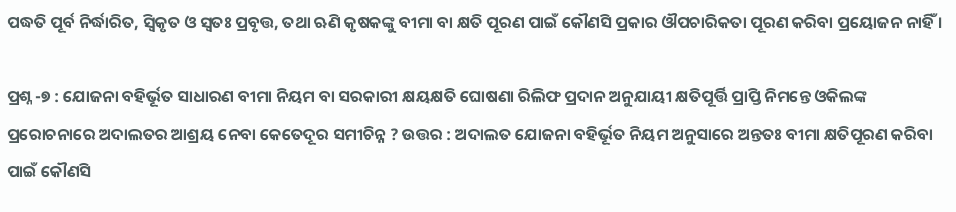ପଦ୍ଧତି ପୂର୍ବ ନିର୍ଦ୍ଧାରିତ, ସ୍ଵିକୃତ ଓ ସ୍ଵତଃ ପ୍ରବୃତ୍ତ, ତଥା ଋଣି କୃଷକଙ୍କୁ ବୀମା ବା କ୍ଷତି ପୂରଣ ପାଇଁ କୌଣସି ପ୍ରକାର ଔପଚାରିକତା ପୂରଣ କରିବା ପ୍ରୟୋଜନ ନାହିଁ ।

ପ୍ରଶ୍ନ -୭ : ଯୋଜନା ବହିର୍ଭୂତ ସାଧାରଣ ବୀମା ନିୟମ ବା ସରକାରୀ କ୍ଷୟକ୍ଷତି ଘୋଷଣା ରିଲିଫ ପ୍ରଦାନ ଅନୁଯାୟୀ କ୍ଷତିପୂର୍ତ୍ତି ପ୍ରାପ୍ତି ନିମନ୍ତେ ଓକିଲଙ୍କ ପ୍ରରୋଚନାରେ ଅଦାଲତର ଆଶ୍ରୟ ନେବା କେତେଦୂର ସମୀଚିନ୍ନ ? ଉତ୍ତର : ଅଦାଲତ ଯୋଜନା ବହିର୍ଭୂତ ନିୟମ ଅନୁସାରେ ଅନ୍ତତଃ ବୀମା କ୍ଷତିପୂରଣ କରିବା ପାଇଁ କୌଣସି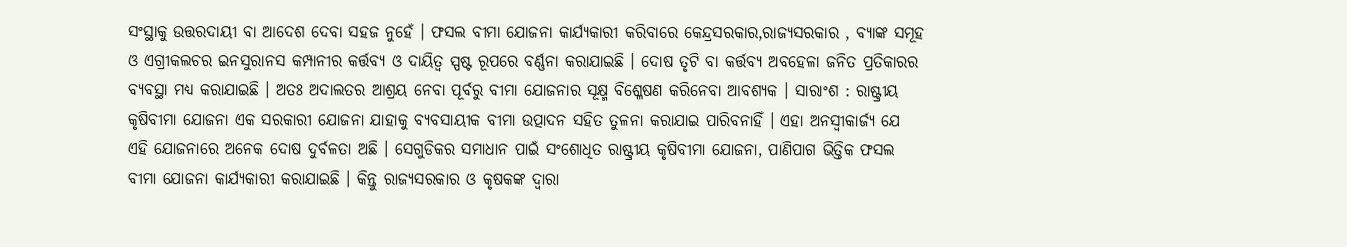ସଂସ୍ଥାକୁ ଉତ୍ତରଦାୟୀ ବା ଆଦେଶ ଦେବା ସହଜ ନୁହେଁ । ଫସଲ ବୀମା ଯୋଜନା କାର୍ଯ୍ୟକାରୀ କରିବାରେ କେନ୍ଦ୍ରସରକାର,ରାଜ୍ୟସରକାର , ବ୍ୟାଙ୍କ ସମୂହ ଓ ଏଗ୍ରୀକଲଚର ଇନସୁରାନସ କମ୍ପାନୀର କର୍ତ୍ତବ୍ୟ ଓ ଦାୟିତ୍ଵ ସ୍ପଷ୍ଟ ରୂପରେ ବର୍ଣ୍ଣନା କରାଯାଇଛି । ଦୋଷ ତୃଟି ବା କର୍ତ୍ତବ୍ୟ ଅବହେଳା ଜନିତ ପ୍ରତିକାରର ବ୍ୟବସ୍ଥା ମଧ୍ୟ କରାଯାଇଛି । ଅତଃ ଅଦାଲତର ଆଶ୍ରୟ ନେବା ପୂର୍ବରୁ ବୀମା ଯୋଜନାର ସୂକ୍ଷ୍ମ ବିଶ୍ଳେଷଣ କରିନେବା ଆବଶ୍ୟକ । ସାରାଂଶ : ରାଷ୍ଟ୍ରୀୟ କୃଷିବୀମା ଯୋଜନା ଏକ ସରକାରୀ ଯୋଜନା ଯାହାକୁ ବ୍ୟବସାୟୀକ ବୀମା ଉତ୍ପାଦନ ସହିତ ତୁଳନା କରାଯାଇ ପାରିବନାହିଁ । ଏହା ଅନସ୍ଵୀକାର୍ଜ୍ୟ ଯେ ଏହି ଯୋଜନାରେ ଅନେକ ଦୋଷ ଦୁର୍ବଳତା ଅଛି । ସେଗୁଡିକର ସମାଧାନ ପାଇଁ ସଂଶୋଧିତ ରାଷ୍ଟ୍ରୀୟ କୃଷିବୀମା ଯୋଜନା, ପାଣିପାଗ ଭିତ୍ତିକ ଫସଲ ବୀମା ଯୋଜନା କାର୍ଯ୍ୟକାରୀ କରାଯାଇଛି । କିନ୍ତୁ ରାଜ୍ୟସରକାର ଓ କୃଷକଙ୍କ ଦ୍ଵାରା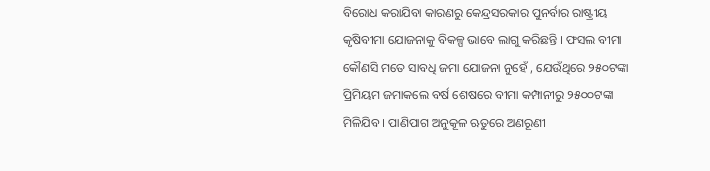ବିରୋଧ କରାଯିବା କାରଣରୁ କେନ୍ଦ୍ରସରକାର ପୁନର୍ବାର ରାଷ୍ଟ୍ରୀୟ କୃଷିବୀମା ଯୋଜନାକୁ ବିକଳ୍ପ ଭାବେ ଲାଗୁ କରିଛନ୍ତି । ଫସଲ ବୀମା କୌଣସି ମତେ ସାବଧି ଜମା ଯୋଜନା ନୁହେଁ , ଯେଉଁଥିରେ ୨୫୦ଟଙ୍କା ପ୍ରିମିୟମ ଜମାକଲେ ବର୍ଷ ଶେଷରେ ବୀମା କମ୍ପାନୀରୁ ୨୫୦୦ଟଙ୍କା ମିଳିଯିବ । ପାଣିପାଗ ଅନୁକୂଳ ଋତୁରେ ଅଣରୂଣୀ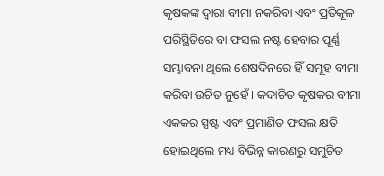କୃଷକଙ୍କ ଦ୍ଵାରା ବୀମା ନକରିବା ଏବଂ ପ୍ରତିକୂଳ ପରିସ୍ଥିତିରେ ବା ଫସଲ ନଷ୍ଟ ହେବାର ପୂର୍ଣ୍ଣ ସମ୍ଭାବନା ଥିଲେ ଶେଷଦିନରେ ହିଁ ସମୂହ ବୀମା କରିବା ଉଚିତ ନୁହେଁ । କଦାଚିତ କୃଷକର ବୀମା ଏକକର ସ୍ପଷ୍ଟ ଏବଂ ପ୍ରମାଣିତ ଫସଲ କ୍ଷତି ହୋଇଥିଲେ ମଧ୍ୟ ବିଭିନ୍ନ କାରଣରୁ ସମୁଚିତ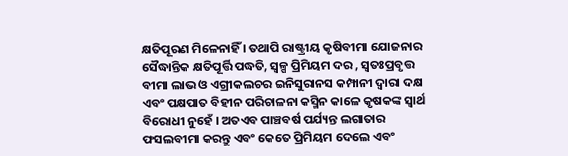କ୍ଷତିପୂରଣ ମିଳେନାହିଁ । ତଥାପି ରାଷ୍ଟ୍ରୀୟ କୃଷିବୀମା ଯୋଜନାର ସୈଦ୍ଧାନ୍ତିକ କ୍ଷତିପୂର୍ତ୍ତି ପଦ୍ଧତି, ସ୍ୱଳ୍ପ ପ୍ରିମିୟମ ଦର , ସ୍ଵତଃପ୍ରବୃତ୍ତ ବୀମା ଲାଭ ଓ ଏଗ୍ରୀକଲଚର ଇନିସୁରାନସ କମ୍ପାନୀ ଦ୍ଵାରା ଦକ୍ଷ ଏବଂ ପକ୍ଷପାତ ବିହୀନ ପରିଚାଳନା କସ୍ମିନ କାଳେ କୃଷକଙ୍କ ସ୍ଵାର୍ଥ ବିରୋଧୀ ନୁହେଁ । ଅତଏବ ପାଞ୍ଚବର୍ଷ ପର୍ଯ୍ୟନ୍ତ ଲଗାତାର ଫସଲବୀମା କରନ୍ତୁ ଏବଂ କେତେ ପ୍ରିମିୟମ ଦେଲେ ଏବଂ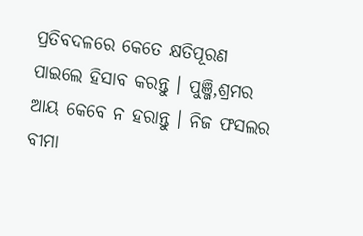ପ୍ରତିବଦଳରେ କେତେ କ୍ଷତିପୂରଣ ପାଇଲେ ହିସାବ କରନ୍ତୁ । ପୁଞ୍ଜି,ଶ୍ରମର ଆୟ କେବେ ନ ହରାନ୍ତୁ । ନିଜ ଫସଲର ବୀମା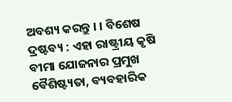ଅବଶ୍ୟ କରନ୍ତୁ । । ବିଶେଷ ଦ୍ରଷ୍ଟବ୍ୟ : ଏହା ରାଷ୍ଟ୍ରୀୟ କୃଷି ବୀମା ଯୋଜନାର ପ୍ରମୁଖ ବୈଶିଷ୍ଟ୍ୟତା, ବ୍ୟବହାରିକ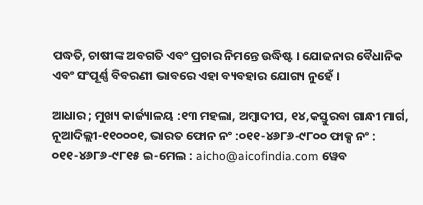ପଦ୍ଧତି, ଚାଷୀଙ୍କ ଅବଗତି ଏବଂ ପ୍ରଚାର ନିମନ୍ତେ ଉଦ୍ଧିଷ୍ଟ । ଯୋଜନାର ବୈଧାନିକ ଏବଂ ସଂପୂର୍ଣ୍ଣ ବିବରଣୀ ଭାବରେ ଏହା ବ୍ୟବହାର ଯୋଗ୍ୟ ନୁହେଁ ।

ଆଧାର ; ମୁଖ୍ୟ କାର୍ଜ୍ୟାଳୟ :୧୩ ମହଲା, ଅମ୍ବାଦୀପ, ୧୪,କସ୍ତୁରବା ଗାନ୍ଧୀ ମାର୍ଗ, ନୂଆଦିଲ୍ଲୀ-୧୧୦୦୦୧, ଭାରତ ଫୋନ ନଂ :୦୧୧-୪୬୮୬-୯୮୦୦ ଫାକ୍ସ ନଂ : ୦୧୧-୪୬୮୬-୯୮୧୫ ଇ-ମେଲ : aicho@aicofindia.com ୱେବ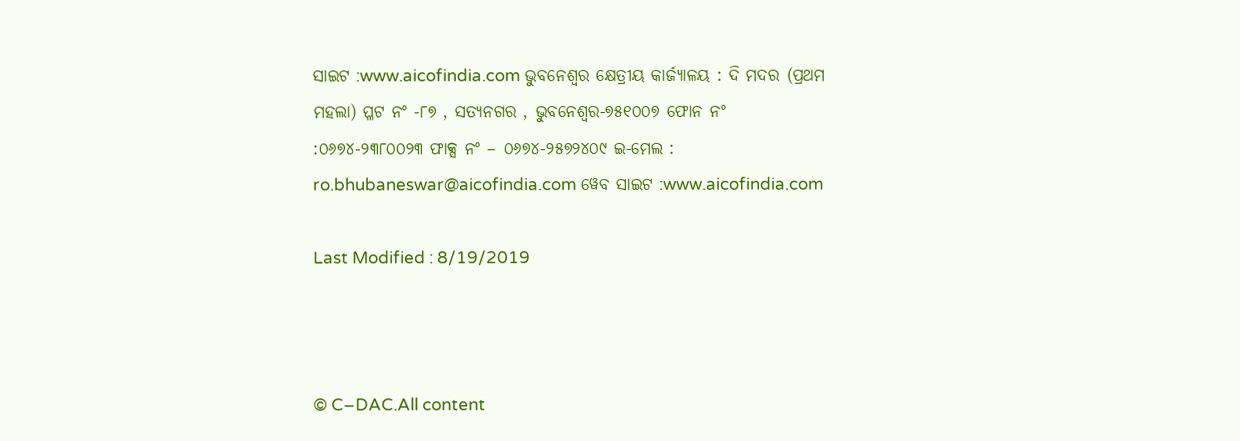ସାଇଟ :www.aicofindia.com ଭୁବନେଶ୍ଵର କ୍ଷେତ୍ରୀୟ କାର୍ଜ୍ୟାଳୟ : ଦି ମଦର (ପ୍ରଥମ ମହଲା) ପ୍ଳଟ ନଂ -୮୭ , ସତ୍ୟନଗର , ଭୁବନେଶ୍ଵର-୭୫୧୦୦୭ ଫୋନ ନଂ :୦୬୭୪-୨୩୮୦୦୨୩ ଫାକ୍ସ ନଂ – ୦୬୭୪-୨୫୭୨୪୦୯ ଇ-ମେଲ : ro.bhubaneswar@aicofindia.com ୱେବ ସାଇଟ :www.aicofindia.com

Last Modified : 8/19/2019



© C–DAC.All content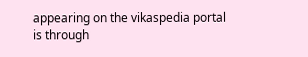appearing on the vikaspedia portal is through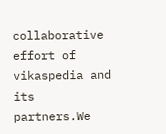collaborative effort of vikaspedia and its partners.We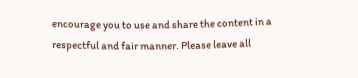encourage you to use and share the content in a respectful and fair manner. Please leave all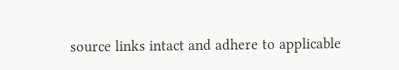source links intact and adhere to applicable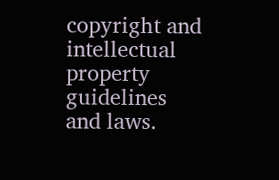copyright and intellectual property guidelines and laws.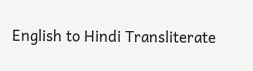English to Hindi Transliterate